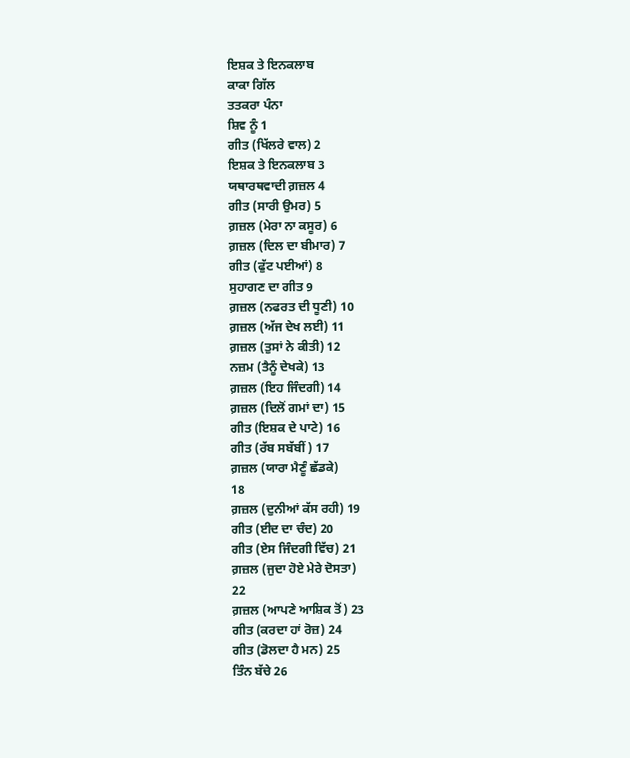ਇਸ਼ਕ ਤੇ ਇਨਕਲਾਬ
ਕਾਕਾ ਗਿੱਲ
ਤਤਕਰਾ ਪੰਨਾ
ਸ਼ਿਵ ਨੂੰ 1
ਗੀਤ (ਖਿੱਲਰੇ ਵਾਲ) 2
ਇਸ਼ਕ ਤੇ ਇਨਕਲਾਬ 3
ਯਥਾਰਥਵਾਦੀ ਗ਼ਜ਼ਲ 4
ਗੀਤ (ਸਾਰੀ ਉਮਰ) 5
ਗ਼ਜ਼ਲ (ਮੇਰਾ ਨਾ ਕਸੂਰ) 6
ਗ਼ਜ਼ਲ (ਦਿਲ ਦਾ ਬੀਮਾਰ) 7
ਗੀਤ (ਫੁੱਟ ਪਈਆਂ) 8
ਸੁਹਾਗਣ ਦਾ ਗੀਤ 9
ਗ਼ਜ਼ਲ (ਨਫਰਤ ਦੀ ਧੂਣੀ) 10
ਗ਼ਜ਼ਲ (ਅੱਜ ਦੇਖ ਲਈ) 11
ਗ਼ਜ਼ਲ (ਤੁਸਾਂ ਨੇ ਕੀਤੀ) 12
ਨਜ਼ਮ (ਤੈਨੂੰ ਦੇਖਕੇ) 13
ਗ਼ਜ਼ਲ (ਇਹ ਜਿੰਦਗੀ) 14
ਗ਼ਜ਼ਲ (ਦਿਲੋਂ ਗਮਾਂ ਦਾ) 15
ਗੀਤ (ਇਸ਼ਕ ਦੇ ਪਾਟੇ) 16
ਗੀਤ (ਰੱਬ ਸਬੱਬੀਂ) 17
ਗ਼ਜ਼ਲ (ਯਾਰਾ ਮੈਣੂੰ ਛੱਡਕੇ)
18
ਗ਼ਜ਼ਲ (ਦੁਨੀਆਂ ਕੱਸ ਰਹੀ) 19
ਗੀਤ (ਈਦ ਦਾ ਚੰਦ) 20
ਗੀਤ (ਏਸ ਜਿੰਦਗੀ ਵਿੱਚ) 21
ਗ਼ਜ਼ਲ (ਜੁਦਾ ਹੋਏ ਮੇਰੇ ਦੋਸਤਾ)
22
ਗ਼ਜ਼ਲ (ਆਪਣੇ ਆਸ਼ਿਕ ਤੋਂ) 23
ਗੀਤ (ਕਰਦਾ ਹਾਂ ਰੋਜ਼) 24
ਗੀਤ (ਡੋਲਦਾ ਹੈ ਮਨ) 25
ਤਿੰਨ ਬੱਚੇ 26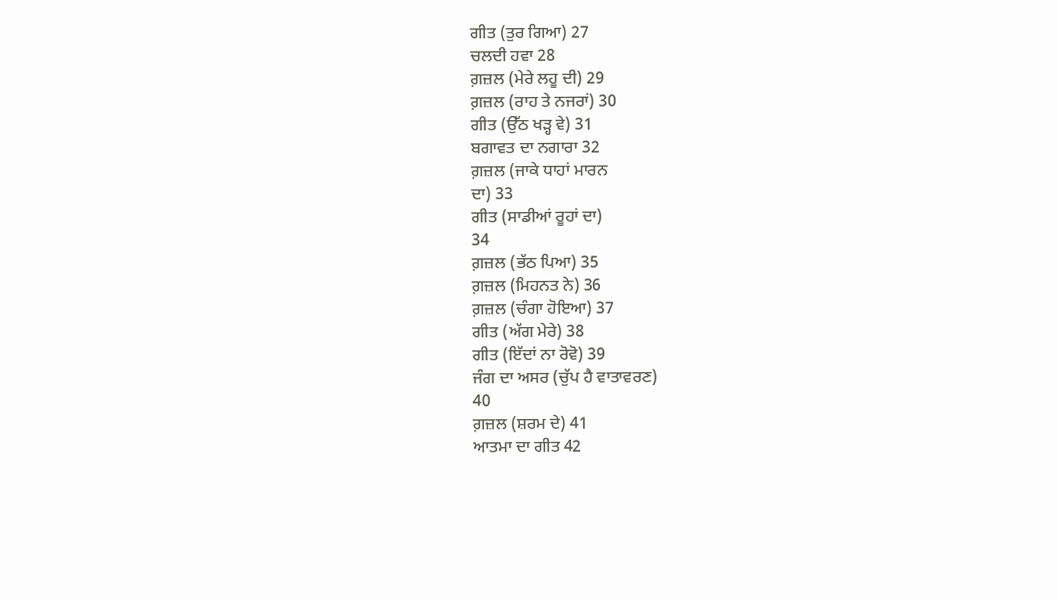ਗੀਤ (ਤੁਰ ਗਿਆ) 27
ਚਲਦੀ ਹਵਾ 28
ਗ਼ਜ਼ਲ (ਮੇਰੇ ਲਹੂ ਦੀ) 29
ਗ਼ਜ਼ਲ (ਰਾਹ ਤੇ ਨਜਰਾਂ) 30
ਗੀਤ (ਉੱਠ ਖੜ੍ਹ ਵੇ) 31
ਬਗਾਵਤ ਦਾ ਨਗਾਰਾ 32
ਗ਼ਜ਼ਲ (ਜਾਕੇ ਧਾਹਾਂ ਮਾਰਨ
ਦਾ) 33
ਗੀਤ (ਸਾਡੀਆਂ ਰੂਹਾਂ ਦਾ)
34
ਗ਼ਜ਼ਲ (ਭੱਠ ਪਿਆ) 35
ਗ਼ਜ਼ਲ (ਮਿਹਨਤ ਨੇ) 36
ਗ਼ਜ਼ਲ (ਚੰਗਾ ਹੋਇਆ) 37
ਗੀਤ (ਅੱਗ ਮੇਰੇ) 38
ਗੀਤ (ਇੱਦਾਂ ਨਾ ਰੋਵੋ) 39
ਜੰਗ ਦਾ ਅਸਰ (ਚੁੱਪ ਹੈ ਵਾਤਾਵਰਣ)
40
ਗ਼ਜ਼ਲ (ਸ਼ਰਮ ਦੇ) 41
ਆਤਮਾ ਦਾ ਗੀਤ 42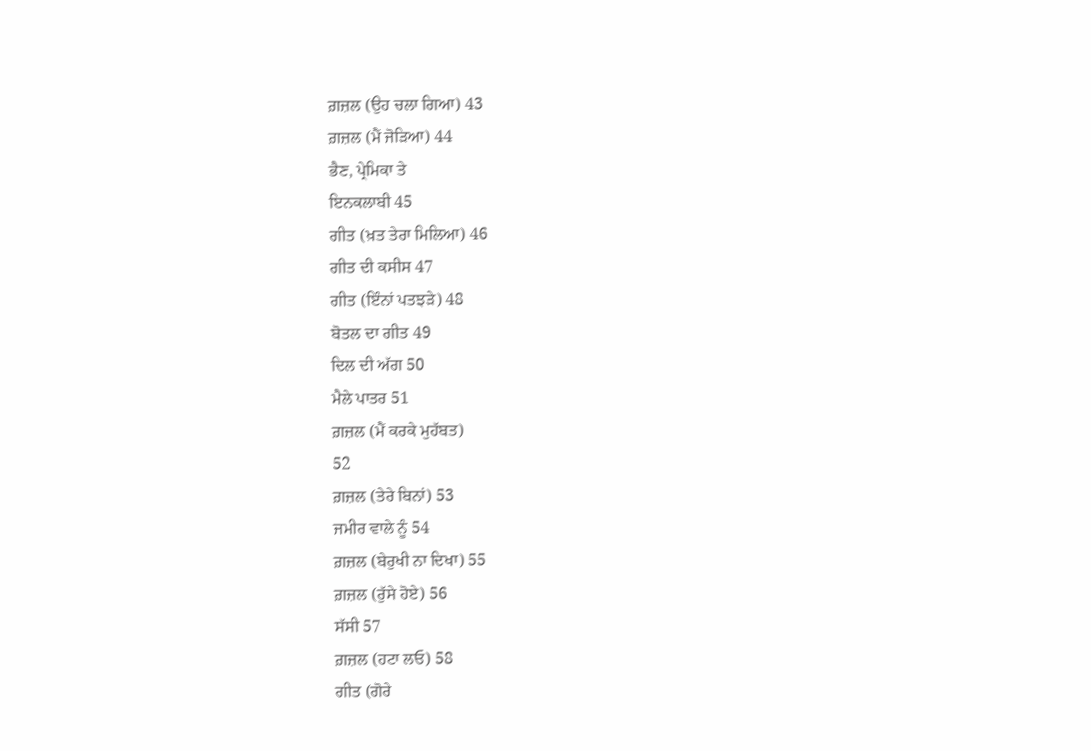ਗ਼ਜ਼ਲ (ਉਹ ਚਲਾ ਗਿਆ) 43
ਗ਼ਜ਼ਲ (ਮੈਂ ਜੋੜਿਆ) 44
ਭੈਣ, ਪ੍ਰੇਮਿਕਾ ਤੇ
ਇਨਕਲਾਬੀ 45
ਗੀਤ (ਖ਼ਤ ਤੇਰਾ ਮਿਲਿਆ) 46
ਗੀਤ ਦੀ ਕਸੀਸ 47
ਗੀਤ (ਇੰਨਾਂ ਪਤਝੜੇ) 48
ਬੋਤਲ ਦਾ ਗੀਤ 49
ਦਿਲ ਦੀ ਅੱਗ 50
ਮੈਲੇ ਪਾਤਰ 51
ਗ਼ਜ਼ਲ (ਮੈਂ ਕਰਕੇ ਮੁਹੱਬਤ)
52
ਗ਼ਜ਼ਲ (ਤੇਰੇ ਬਿਨਾਂ) 53
ਜਮੀਰ ਵਾਲੇ ਨੂੰ 54
ਗ਼ਜ਼ਲ (ਬੇਰੁਖੀ ਨਾ ਦਿਖਾ) 55
ਗ਼ਜ਼ਲ (ਰੁੱਸੇ ਹੋਏ) 56
ਸੱਸੀ 57
ਗ਼ਜ਼ਲ (ਹਟਾ ਲਓ) 58
ਗੀਤ (ਗੋਰੇ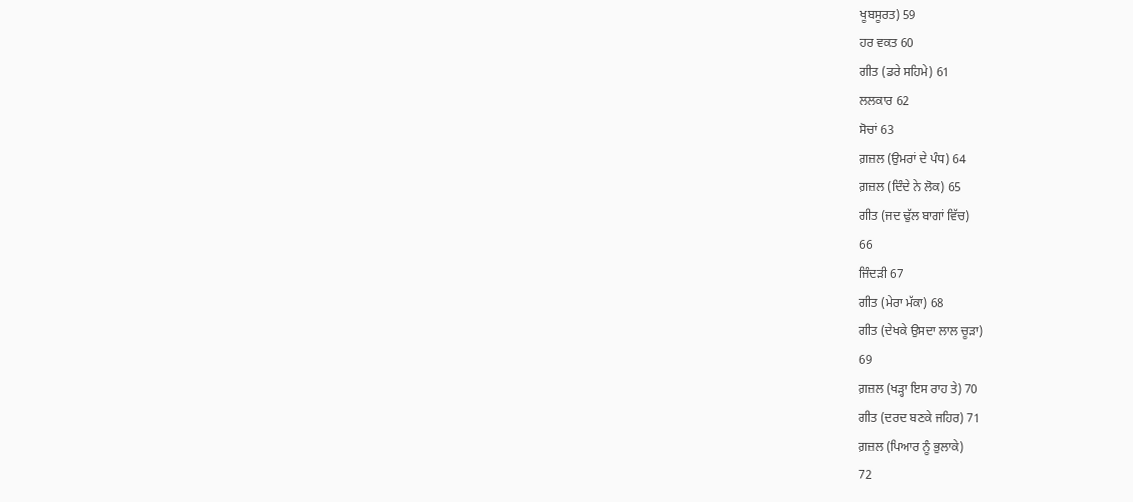ਖੂਬਸੂਰਤ) 59
ਹਰ ਵਕਤ 60
ਗੀਤ (ਡਰੇ ਸਹਿਮੇ) 61
ਲਲਕਾਰ 62
ਸੋਚਾਂ 63
ਗ਼ਜ਼ਲ (ਉਮਰਾਂ ਦੇ ਪੰਧ) 64
ਗ਼ਜ਼ਲ (ਦਿੰਦੇ ਨੇ ਲੋਕ) 65
ਗੀਤ (ਜਦ ਢੁੱਲ ਬਾਗਾਂ ਵਿੱਚ)
66
ਜਿੰਦੜੀ 67
ਗੀਤ (ਮੇਰਾ ਮੱਕਾ) 68
ਗੀਤ (ਦੇਖਕੇ ਉਸਦਾ ਲਾਲ ਚੂੜਾ)
69
ਗ਼ਜ਼ਲ (ਖੜ੍ਹਾ ਇਸ ਰਾਹ ਤੇ) 70
ਗੀਤ (ਦਰਦ ਬਣਕੇ ਜਹਿਰ) 71
ਗ਼ਜ਼ਲ (ਪਿਆਰ ਨੂੰ ਭੁਲਾਕੇ)
72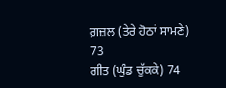ਗ਼ਜ਼ਲ (ਤੇਰੇ ਹੋਠਾਂ ਸਾਮਣੇ)
73
ਗੀਤ (ਘੁੰਡ ਚੁੱਕਕੇ) 74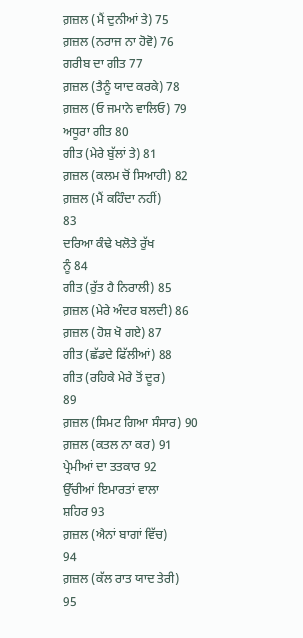ਗ਼ਜ਼ਲ (ਮੈਂ ਦੁਨੀਆਂ ਤੇ) 75
ਗ਼ਜ਼ਲ (ਨਰਾਜ ਨਾ ਹੋਵੋ) 76
ਗਰੀਬ ਦਾ ਗੀਤ 77
ਗ਼ਜ਼ਲ (ਤੈਨੂੰ ਯਾਦ ਕਰਕੇ) 78
ਗ਼ਜ਼ਲ (ਓ ਜਮਾਨੇ ਵਾਲਿਓ) 79
ਅਧੂਰਾ ਗੀਤ 80
ਗੀਤ (ਮੇਰੇ ਬੁੱਲਾਂ ਤੇ) 81
ਗ਼ਜ਼ਲ (ਕਲਮ ਚੋਂ ਸਿਆਹੀ) 82
ਗ਼ਜ਼ਲ (ਮੈਂ ਕਹਿੰਦਾ ਨਹੀਂ)
83
ਦਰਿਆ ਕੰਢੇ ਖਲੋਤੇ ਰੁੱਖ
ਨੂੰ 84
ਗੀਤ (ਰੁੱਤ ਹੈ ਨਿਰਾਲੀ) 85
ਗ਼ਜ਼ਲ (ਮੇਰੇ ਅੰਦਰ ਬਲਦੀ) 86
ਗ਼ਜ਼ਲ (ਹੋਸ਼ ਖੋ ਗਏ) 87
ਗੀਤ (ਛੱਡਦੇ ਫਿੱਲੀਆਂ) 88
ਗੀਤ (ਰਹਿਕੇ ਮੇਰੇ ਤੋਂ ਦੂਰ)
89
ਗ਼ਜ਼ਲ (ਸਿਮਟ ਗਿਆ ਸੰਸਾਰ) 90
ਗ਼ਜ਼ਲ (ਕਤਲ ਨਾ ਕਰ) 91
ਪ੍ਰੇਮੀਆਂ ਦਾ ਤਤਕਾਰ 92
ਉੱਚੀਆਂ ਇਮਾਰਤਾਂ ਵਾਲਾ
ਸ਼ਹਿਰ 93
ਗ਼ਜ਼ਲ (ਐਨਾਂ ਬਾਗਾਂ ਵਿੱਚ)
94
ਗ਼ਜ਼ਲ (ਕੱਲ ਰਾਤ ਯਾਦ ਤੇਰੀ)
95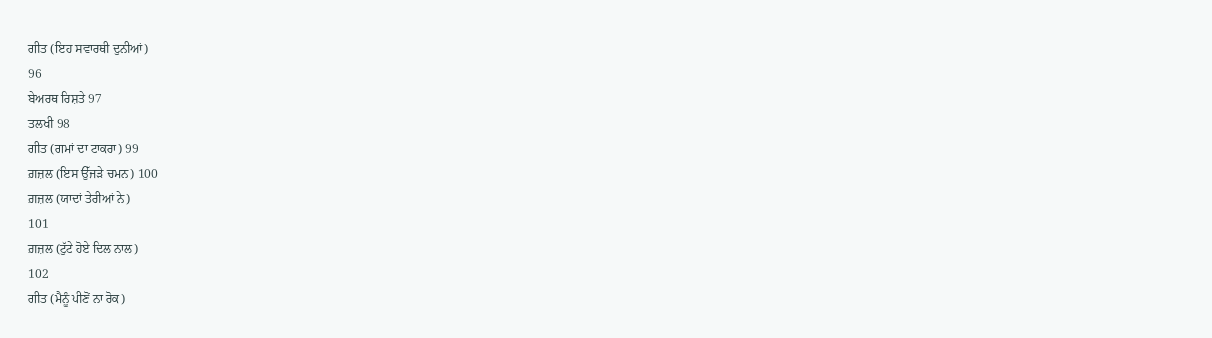ਗੀਤ (ਇਹ ਸਵਾਰਥੀ ਦੁਨੀਆਂ)
96
ਬੇਅਰਥ ਰਿਸ਼ਤੇ 97
ਤਲਖੀ 98
ਗੀਤ (ਗਮਾਂ ਦਾ ਟਾਕਰਾ) 99
ਗ਼ਜ਼ਲ (ਇਸ ਉੱਜੜੇ ਚਮਨ) 100
ਗ਼ਜ਼ਲ (ਯਾਦਾਂ ਤੇਰੀਆਂ ਨੇ)
101
ਗ਼ਜ਼ਲ (ਟੁੱਟੇ ਹੋਏ ਦਿਲ ਨਾਲ)
102
ਗੀਤ (ਮੈਨੂੰ ਪੀਣੋਂ ਨਾ ਰੋਕ)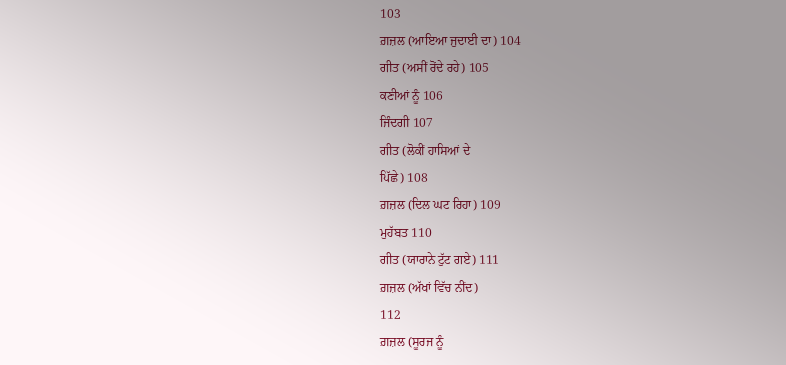103
ਗ਼ਜ਼ਲ (ਆਇਆ ਜੁਦਾਈ ਦਾ) 104
ਗੀਤ (ਅਸੀਂ ਰੋਂਦੇ ਰਹੇ) 105
ਕਣੀਆਂ ਨੂੰ 106
ਜਿੰਦਗੀ 107
ਗੀਤ (ਲੋਕੀਂ ਹਾਸਿਆਂ ਦੇ
ਪਿੱਛੇ) 108
ਗ਼ਜ਼ਲ (ਦਿਲ ਘਟ ਰਿਹਾ) 109
ਮੁਹੱਬਤ 110
ਗੀਤ (ਯਾਰਾਨੇ ਟੁੱਟ ਗਏ) 111
ਗ਼ਜ਼ਲ (ਅੱਖਾਂ ਵਿੱਚ ਨੀਂਦ)
112
ਗ਼ਜ਼ਲ (ਸੂਰਜ ਨੂੰ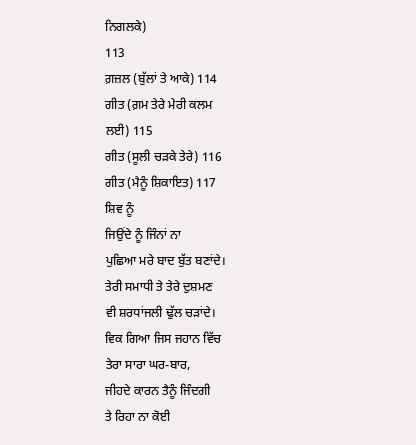ਨਿਗਲਕੇ)
113
ਗ਼ਜ਼ਲ (ਬੁੱਲਾਂ ਤੇ ਆਕੇ) 114
ਗੀਤ (ਗ਼ਮ ਤੇਰੇ ਮੇਰੀ ਕਲਮ
ਲਈ) 115
ਗੀਤ (ਸੂਲੀ ਚੜਕੇ ਤੇਰੇ) 116
ਗੀਤ (ਮੈਨੂੰ ਸ਼ਿਕਾਇਤ) 117
ਸ਼ਿਵ ਨੂੰ
ਜਿਉਂਦੇ ਨੂੰ ਜਿੰਨਾਂ ਨਾ
ਪੁਛਿਆ ਮਰੇ ਬਾਦ ਬੁੱਤ ਬਣਾਂਦੇ।
ਤੇਰੀ ਸਮਾਧੀ ਤੇ ਤੇਰੇ ਦੁਸ਼ਮਣ
ਵੀ ਸ਼ਰਧਾਂਜਲੀ ਢੁੱਲ ਚੜਾਂਦੇ।
ਵਿਕ ਗਿਆ ਜਿਸ ਜਹਾਨ ਵਿੱਚ
ਤੇਰਾ ਸਾਰਾ ਘਰ-ਬਾਰ,
ਜੀਹਦੇ ਕਾਰਨ ਤੈਨੂੰ ਜਿੰਦਗੀ
ਤੇ ਰਿਹਾ ਨਾ ਕੋਈ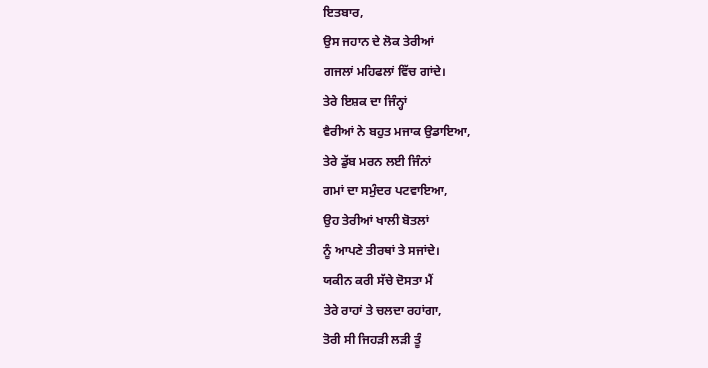ਇਤਬਾਰ,
ਉਸ ਜਹਾਨ ਦੇ ਲੋਕ ਤੇਰੀਆਂ
ਗਜਲਾਂ ਮਹਿਫਲਾਂ ਵਿੱਚ ਗਾਂਦੇ।
ਤੇਰੇ ਇਸ਼ਕ ਦਾ ਜਿੰਨ੍ਹਾਂ
ਵੈਰੀਆਂ ਨੇ ਬਹੁਤ ਮਜਾਕ ਉਡਾਇਆ,
ਤੇਰੇ ਡੁੱਬ ਮਰਨ ਲਈ ਜਿੰਨਾਂ
ਗਮਾਂ ਦਾ ਸਮੁੰਦਰ ਪਟਵਾਇਆ,
ਉਹ ਤੇਰੀਆਂ ਖਾਲੀ ਬੋਤਲਾਂ
ਨੂੰ ਆਪਣੇ ਤੀਰਥਾਂ ਤੇ ਸਜਾਂਦੇ।
ਯਕੀਨ ਕਰੀ ਸੱਚੇ ਦੋਸਤਾ ਮੈਂ
ਤੇਰੇ ਰਾਹਾਂ ਤੇ ਚਲਦਾ ਰਹਾਂਗਾ,
ਤੋਰੀ ਸੀ ਜਿਹੜੀ ਲੜੀ ਤੂੰ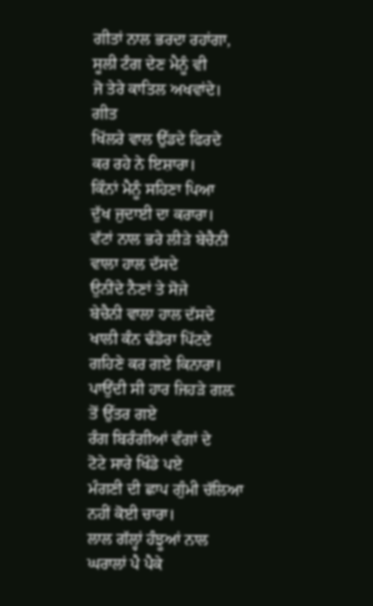ਗੀਤਾਂ ਨਾਲ ਭਰਦਾ ਰਹਾਂਗਾ,
ਸੂਲੀ ਟੰਗ ਦੇਣ ਮੈਨੂੰ ਵੀ
ਜੋ ਤੇਰੇ ਕਾਤਿਲ ਅਖਵਾਂਦੇ।
ਗੀਤ
ਖਿੱਲਰੇ ਵਾਲ ਉੱਡਦੇ ਫਿਰਦੇ
ਕਰ ਰਹੇ ਨੇ ਇਸ਼ਾਰਾ।
ਕਿੰਨਾਂ ਮੈਨੂੰ ਸਹਿਣਾ ਪਿਆ
ਦੁੱਖ ਜੁਦਾਈ ਦਾ ਕਰਾਰਾ।
ਵੱਟਾਂ ਨਾਲ ਭਰੇ ਲੀੜੇ ਬੇਚੈਨੀ
ਵਾਲਾ ਹਾਲ ਦੱਸਦੇ
ਉਨੀਂਦੇ ਨੈਣਾਂ ਤੇ ਸੋਜੇ
ਬੇਚੈਨੀ ਵਾਲਾ ਹਾਲ ਦੱਸਦੇ
ਖਾਲੀ ਕੰਨ ਢੰਡੋਰਾ ਪਿੱਟਦੇ
ਗਹਿਣੇ ਕਰ ਗਏ ਕਿਨਾਰਾ।
ਪਾਉਂਦੀ ਸੀ ਹਾਰ ਜਿਹੜੇ ਗਲ਼
ਤੋਂ ਉੱਤਰ ਗਏ
ਰੰਗ ਬਿਰੰਗੀਆਂ ਵੰਗਾਂ ਦੇ
ਟੋਟੇ ਸਾਰੇ ਖਿੰਡੇ ਪਏ
ਮੰਗਣੀ ਦੀ ਛਾਪ ਗੁੰਮੀ ਚੱਲਿਆ
ਨਹੀਂ ਕੋਈ ਚਾਰਾ।
ਲਾਲ ਗੱਲ੍ਹਾਂ ਹੰਝੂਆਂ ਨਾਲ
ਘਰਾਲਾਂ ਪੈ ਪੈਕੇ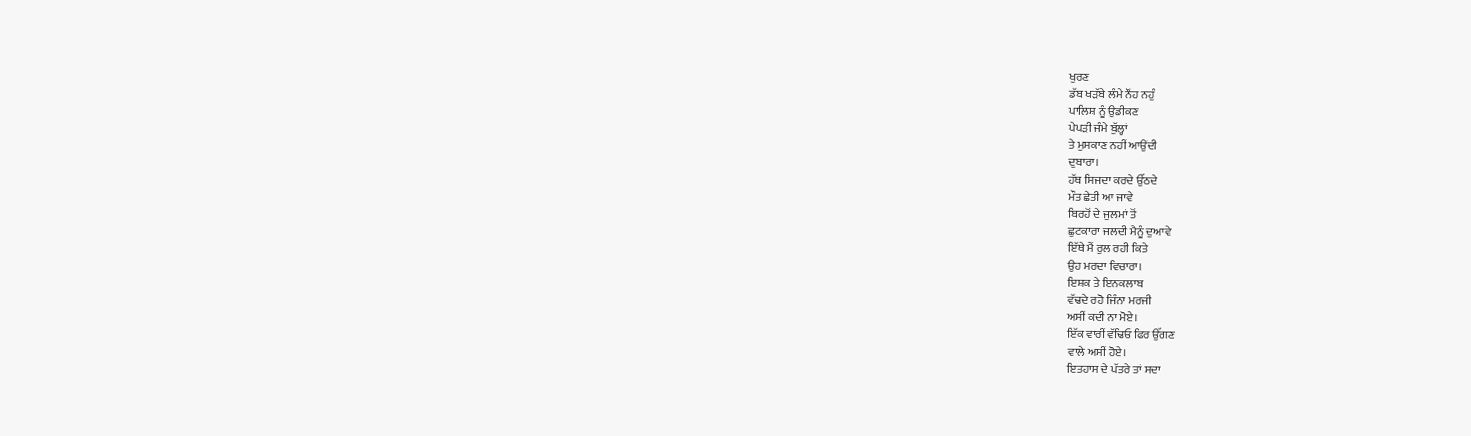ਖੁਰਣ
ਡੱਬ ਖੜੱਬੇ ਲੰਮੇ ਨੌਂਹ ਨਹੁੰ
ਪਾਲਿਸ਼ ਨੂੰ ਉਡੀਕਣ
ਪੇਪੜੀ ਜੰਮੇ ਬੁੱਲ੍ਹਾਂ
ਤੇ ਮੁਸਕਾਣ ਨਹੀਂ ਆਉਂਦੀ
ਦੁਬਾਰਾ।
ਹੱਥ ਸਿਜਦਾ ਕਰਦੇ ਉੱਠਦੇ
ਮੌਤ ਛੇਤੀ ਆ ਜਾਵੇ
ਬਿਰਹੋਂ ਦੇ ਜੁਲਮਾਂ ਤੋਂ
ਛੁਟਕਾਰਾ ਜਲਦੀ ਮੈਨੂੰ ਦੁਆਵੇ
ਇੱਥੇ ਮੈਂ ਰੁਲ ਰਹੀ ਕਿਤੇ
ਉਹ ਮਰਦਾ ਵਿਚਾਰਾ।
ਇਸ਼ਕ ਤੇ ਇਨਕਲਾਬ
ਵੱਢਦੇ ਰਹੋ ਜਿੰਨਾ ਮਰਜੀ
ਅਸੀਂ ਕਦੀ ਨਾ ਮੋਏ।
ਇੱਕ ਵਾਰੀਂ ਵੱਢਿਓ ਫਿਰ ਉੱਗਣ
ਵਾਲੇ ਅਸੀਂ ਹੋਏ।
ਇਤਹਾਸ ਦੇ ਪੱਤਰੇ ਤਾਂ ਸਦਾ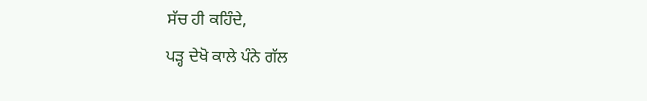ਸੱਚ ਹੀ ਕਹਿੰਦੇ,
ਪੜ੍ਹ ਦੇਖੋ ਕਾਲੇ ਪੰਨੇ ਗੱਲ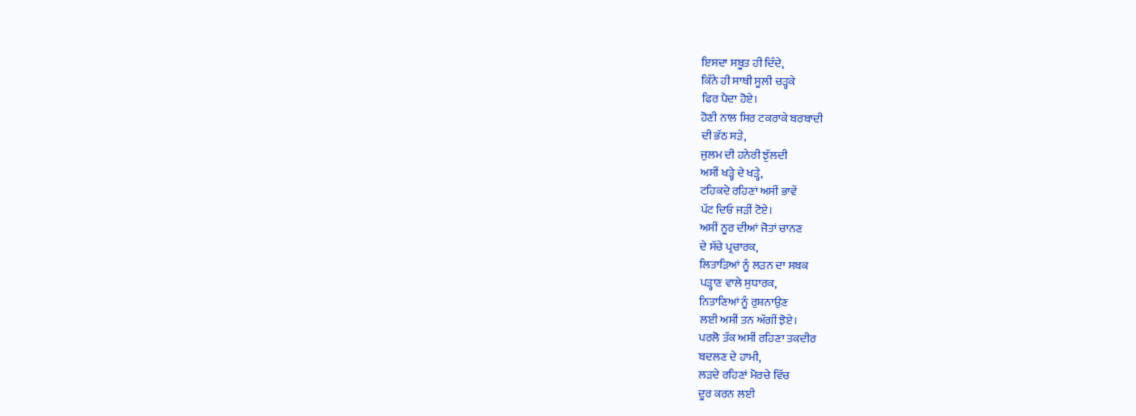ਇਸਦਾ ਸਬੂਤ ਹੀ ਦਿੰਦੇ,
ਕਿੰਨੇ ਹੀ ਸਾਥੀ ਸੂਲੀ ਚੜ੍ਹਕੇ
ਫਿਰ ਪੈਦਾ ਹੋਏ।
ਹੋਣੀ ਨਾਲ ਸਿਰ ਟਕਰਾਕੇ ਬਰਬਾਦੀ
ਦੀ ਭੱਠ ਸੜੇ,
ਜੁਲਮ ਦੀ ਹਨੇਰੀ ਝੁੱਲਦੀ
ਅਸੀਂ ਖੜ੍ਹੇ ਦੇ ਖੜ੍ਹੇ,
ਟਹਿਕਦੇ ਰਹਿਣਾਂ ਅਸੀਂ ਭਾਵੇਂ
ਪੱਟ ਦਿਓ ਜੜੀਂ ਟੋਏ।
ਅਸੀਂ ਨੂਰ ਦੀਆਂ ਜੋਤਾਂ ਚਾਨਣ
ਦੇ ਸੱਚੇ ਪ੍ਰਚਾਰਕ,
ਲਿਤਾੜਿਆਂ ਨੂੰ ਲੜਨ ਦਾ ਸਬਕ
ਪੜ੍ਹਾਣ ਵਾਲੇ ਸੁਧਾਰਕ,
ਨਿਤਾਣਿਆਂ ਨੂੰ ਰੁਸ਼ਨਾਉਣ
ਲਈ ਅਸੀਂ ਤਨ ਅੱਗੀਂ ਝੋਏ।
ਪਰਲੋ ਤੱਕ ਅਸੀਂ ਰਹਿਣਾ ਤਕਦੀਰ
ਬਦਲਣ ਦੇ ਹਾਮੀ,
ਲੜਦੇ ਰਹਿਣਾਂ ਮੋਰਚੇ ਵਿੱਚ
ਦੂਰ ਕਰਨ ਲਈ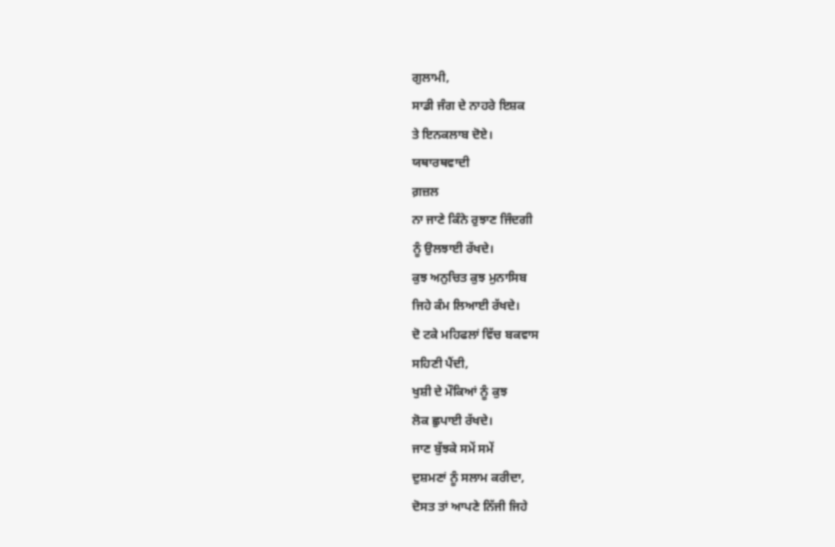ਗੁਲਾਮੀ,
ਸਾਡੀ ਜੰਗ ਦੇ ਨਾਹਰੇ ਇਸ਼ਕ
ਤੇ ਇਨਕਲਾਬ ਦੋਏ।
ਯਥਾਰਥਵਾਦੀ
ਗ਼ਜ਼ਲ
ਨਾ ਜਾਣੇ ਕਿੰਨੇ ਰੁਝਾਣ ਜਿੰਦਗੀ
ਨੂੰ ਉਲਝਾਈ ਰੱਖਦੇ।
ਕੁਝ ਅਨੁਚਿਤ ਕੁਝ ਮੁਨਾਸਿਬ
ਜਿਹੇ ਕੰਮ ਲਿਆਈ ਰੱਖਦੇ।
ਦੋ ਟਕੇ ਮਹਿਫਲਾਂ ਵਿੱਚ ਬਕਵਾਸ
ਸਹਿਣੀ ਪੈਂਦੀ,
ਖੁਸ਼ੀ ਦੇ ਮੌਕਿਆਂ ਨੂੰ ਕੁਝ
ਲੋਕ ਛੁਪਾਈ ਰੱਖਦੇ।
ਜਾਣ ਬੁੱਝਕੇ ਸਮੇਂ ਸਮੇਂ
ਦੁਸ਼ਮਣਾਂ ਨੂੰ ਸਲਾਮ ਕਰੀਦਾ,
ਦੋਸਤ ਤਾਂ ਆਪਣੇ ਨਿੱਜੀ ਜਿਹੇ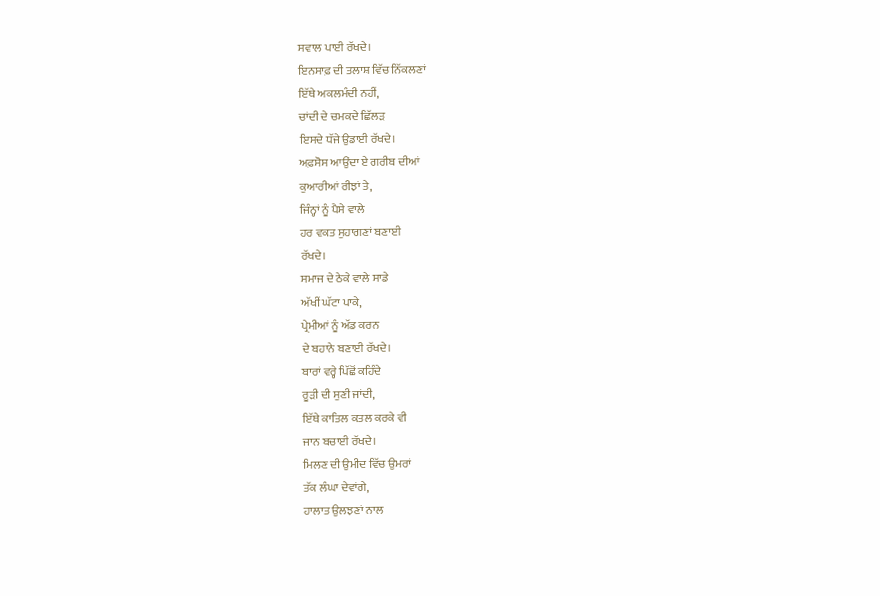ਸਵਾਲ ਪਾਈ ਰੱਖਦੇ।
ਇਨਸਾਫ਼ ਦੀ ਤਲਾਸ਼ ਵਿੱਚ ਨਿੱਕਲਣਾਂ
ਇੱਥੇ ਅਕਲਮੰਦੀ ਨਹੀਂ,
ਚਾਂਦੀ ਦੇ ਚਮਕਦੇ ਛਿੱਲੜ
ਇਸਦੇ ਧੱਜੇ ਉਡਾਈ ਰੱਖਦੇ।
ਅਫ਼ਸੋਸ ਆਉਂਦਾ ਏ ਗਰੀਬ ਦੀਆਂ
ਕੁਆਰੀਆਂ ਰੀਝਾਂ ਤੇ,
ਜਿੰਨ੍ਹਾਂ ਨੂੰ ਪੈਸੇ ਵਾਲੇ
ਹਰ ਵਕਤ ਸੁਹਾਗਣਾਂ ਬਣਾਈ
ਰੱਖਦੇ।
ਸਮਾਜ ਦੇ ਠੇਕੇ ਵਾਲੇ ਸਾਡੇ
ਅੱਖੀਂ ਘੱਟਾ ਪਾਕੇ,
ਪ੍ਰੇਮੀਆਂ ਨੂੰ ਅੱਡ ਕਰਨ
ਦੇ ਬਹਾਨੇ ਬਣਾਈ ਰੱਖਦੇ।
ਬਾਰਾਂ ਵਰ੍ਹੇ ਪਿੱਛੋਂ ਕਹਿੰਦੇ
ਰੂੜੀ ਦੀ ਸੁਣੀ ਜਾਂਦੀ,
ਇੱਥੇ ਕਾਤਿਲ ਕਤਲ ਕਰਕੇ ਵੀ
ਜਾਨ ਬਚਾਈ ਰੱਖਦੇ।
ਮਿਲਣ ਦੀ ਉਮੀਦ ਵਿੱਚ ਉਮਰਾਂ
ਤੱਕ ਲੰਘਾ ਦੇਵਾਂਗੇ,
ਹਾਲਾਤ ਉਲਝਣਾਂ ਨਾਲ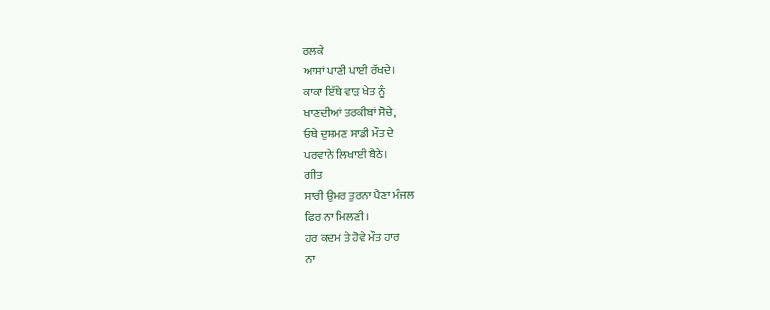ਰਲਕੇ
ਆਸਾਂ ਪਾਣੀ ਪਾਈ ਰੱਖਦੇ।
ਕਾਕਾ ਇੱਥੇ ਵਾੜ ਖੇਤ ਨੂੰ
ਖਾਣਦੀਆਂ ਤਰਕੀਬਾਂ ਸੋਚੇ,
ਓਥੇ ਦੁਸ਼ਮਣ ਸਾਡੀ ਮੌਤ ਦੇ
ਪਰਵਾਨੇ ਲਿਖਾਈ ਬੈਠੇ।
ਗੀਤ
ਸਾਰੀ ਉਮਰ ਤੁਰਨਾ ਪੈਣਾ ਮੰਜਲ
ਫਿਰ ਨਾ ਮਿਲਣੀ।
ਹਰ ਕਦਮ ਤੇ ਹੋਵੇ ਮੌਤ ਹਾਰ
ਨਾ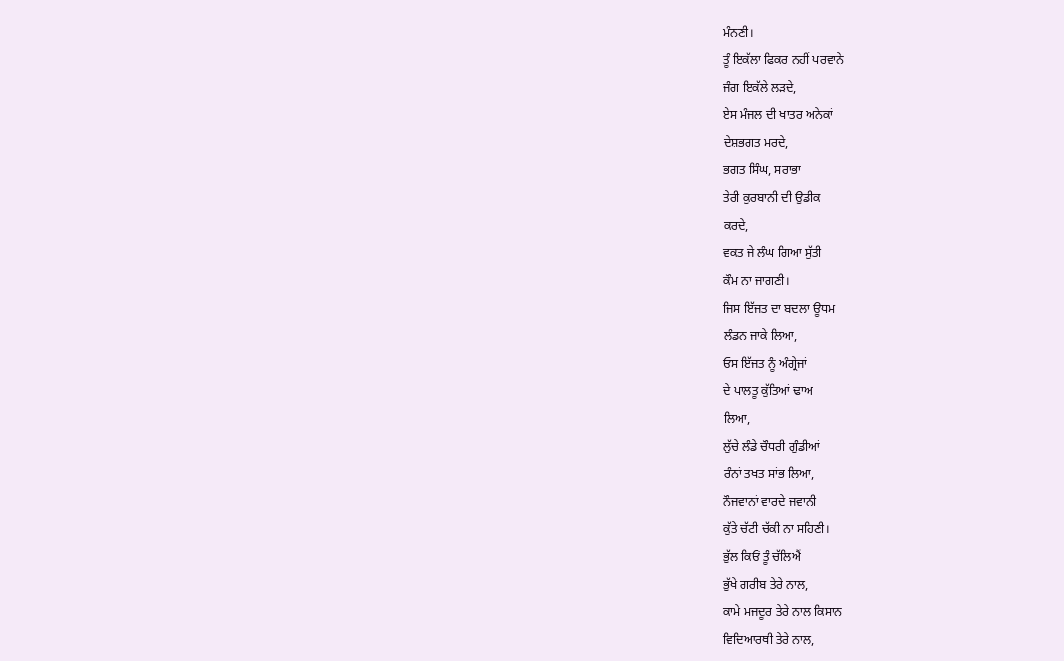ਮੰਨਣੀ।
ਤੂੰ ਇਕੱਲਾ ਫਿਕਰ ਨਹੀਂ ਪਰਵਾਨੇ
ਜੰਗ ਇਕੱਲੇ ਲੜਦੇ,
ਏਸ ਮੰਜਲ ਦੀ ਖਾਤਰ ਅਨੇਕਾਂ
ਦੇਸ਼ਭਗਤ ਮਰਦੇ,
ਭਗਤ ਸਿੰਘ, ਸਰਾਭਾ
ਤੇਰੀ ਕੁਰਬਾਨੀ ਦੀ ਉਡੀਕ
ਕਰਦੇ,
ਵਕਤ ਜੇ ਲੰਘ ਗਿਆ ਸੁੱਤੀ
ਕੌਮ ਨਾ ਜਾਗਣੀ।
ਜਿਸ ਇੱਜਤ ਦਾ ਬਦਲਾ ਊਧਮ
ਲੰਡਨ ਜਾਕੇ ਲਿਆ,
ਓਸ ਇੱਜਤ ਨੂੰ ਅੰਗ੍ਰੇਜਾਂ
ਦੇ ਪਾਲਤੂ ਕੁੱਤਿਆਂ ਢਾਅ
ਲਿਆ,
ਲੁੱਚੇ ਲੰਡੇ ਚੌਧਰੀ ਗੁੰਡੀਆਂ
ਰੰਨਾਂ ਤਖਤ ਸਾਂਭ ਲਿਆ,
ਨੌਜਵਾਨਾਂ ਵਾਰਦੇ ਜਵਾਨੀ
ਕੁੱਤੇ ਚੱਟੀ ਚੱਕੀ ਨਾ ਸਹਿਣੀ।
ਭੁੱਲ ਕਿਓਂ ਤੂੰ ਚੱਲਿਐਂ
ਭੁੱਖੇ ਗਰੀਬ ਤੇਰੇ ਨਾਲ,
ਕਾਮੇ ਮਜਦੂਰ ਤੇਰੇ ਨਾਲ ਕਿਸਾਨ
ਵਿਦਿਆਰਥੀ ਤੇਰੇ ਨਾਲ,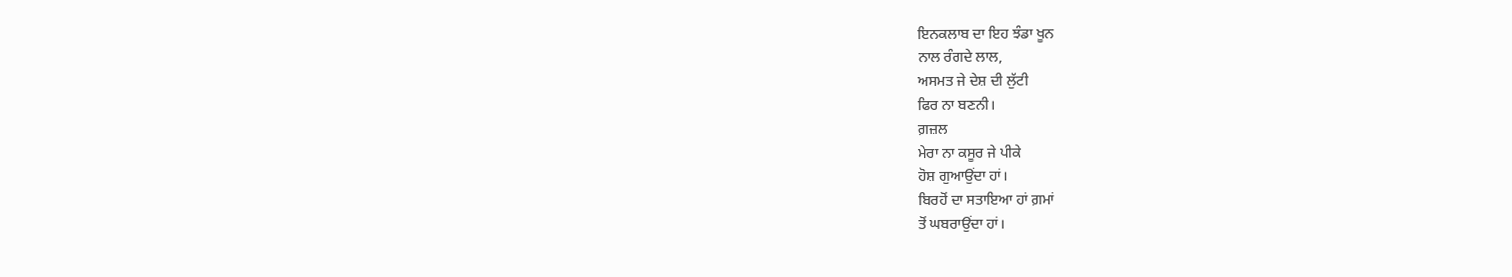ਇਨਕਲਾਬ ਦਾ ਇਹ ਝੰਡਾ ਖੂਨ
ਨਾਲ ਰੰਗਦੇ ਲਾਲ,
ਅਸਮਤ ਜੇ ਦੇਸ਼ ਦੀ ਲੁੱਟੀ
ਫਿਰ ਨਾ ਬਣਨੀ।
ਗ਼ਜ਼ਲ
ਮੇਰਾ ਨਾ ਕਸੂਰ ਜੇ ਪੀਕੇ
ਹੋਸ਼ ਗੁਆਉਂਦਾ ਹਾਂ।
ਬਿਰਹੋਂ ਦਾ ਸਤਾਇਆ ਹਾਂ ਗ਼ਮਾਂ
ਤੋਂ ਘਬਰਾਉਂਦਾ ਹਾਂ।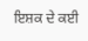ਇਸ਼ਕ ਦੇ ਕਈ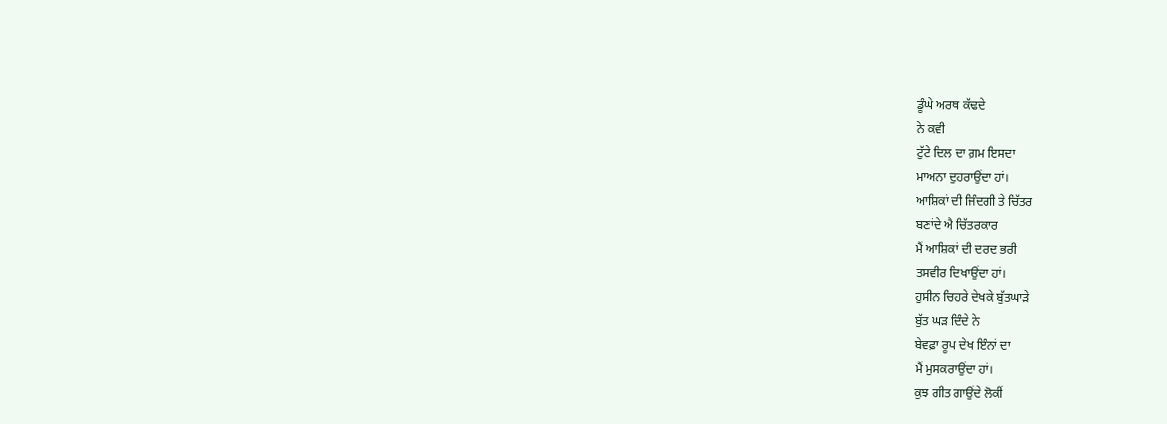ਡੂੰਘੇ ਅਰਥ ਕੱਢਦੇ
ਨੇ ਕਵੀ
ਟੁੱਟੇ ਦਿਲ ਦਾ ਗ਼ਮ ਇਸਦਾ
ਮਾਅਨਾ ਦੁਹਰਾਉਂਦਾ ਹਾਂ।
ਆਸ਼ਿਕਾਂ ਦੀ ਜਿੰਦਗੀ ਤੇ ਚਿੱਤਰ
ਬਣਾਂਦੇ ਐ ਚਿੱਤਰਕਾਰ
ਮੈਂ ਆਸ਼ਿਕਾਂ ਦੀ ਦਰਦ ਭਰੀ
ਤਸਵੀਰ ਦਿਖਾਉਂਦਾ ਹਾਂ।
ਹੁਸੀਨ ਚਿਹਰੇ ਦੇਖਕੇ ਬੁੱਤਘਾੜੇ
ਬੁੱਤ ਘੜ ਦਿੰਦੇ ਨੇ
ਬੇਵਫ਼ਾ ਰੂਪ ਦੇਖ ਇੰਨਾਂ ਦਾ
ਮੈਂ ਮੁਸਕਰਾਉਂਦਾ ਹਾਂ।
ਕੁਝ ਗੀਤ ਗਾਉਂਦੇ ਲੋਕੀਂ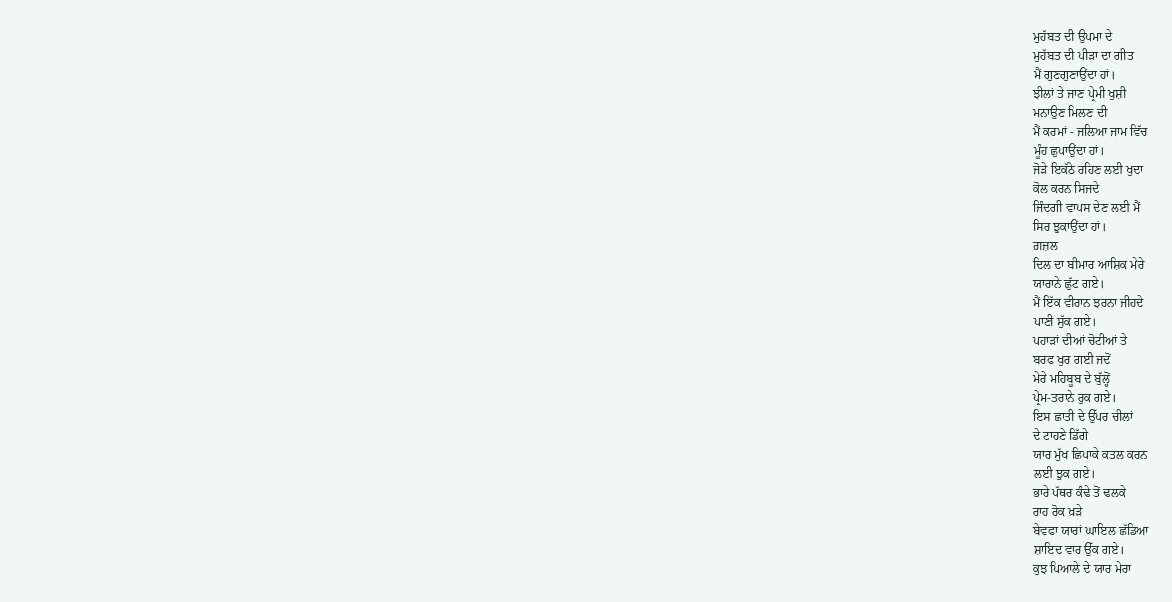ਮੁਹੱਬਤ ਦੀ ਉਪਮਾ ਦੇ
ਮੁਹੱਬਤ ਦੀ ਪੀੜਾ ਦਾ ਗੀਤ
ਮੈਂ ਗੁਣਗੁਣਾਉਂਦਾ ਹਾਂ।
ਝੀਲਾਂ ਤੇ ਜਾਣ ਪ੍ਰੇਮੀ ਖੁਸ਼ੀ
ਮਨਾਉਣ ਮਿਲਣ ਦੀ
ਮੈਂ ਕਰਮਾਂ - ਜਲਿਆ ਜਾਮ ਵਿੱਚ
ਮੂੰਹ ਛੁਪਾਉਂਦਾ ਹਾਂ।
ਜੋੜੇ ਇਕੱਠੇ ਰਹਿਣ ਲਈ ਖੁਦਾ
ਕੋਲ ਕਰਨ ਸਿਜਦੇ
ਜਿੰਦਗੀ ਵਾਪਸ ਦੇਣ ਲਈ ਮੈਂ
ਸਿਰ ਝੁਕਾਉਂਦਾ ਹਾਂ।
ਗ਼ਜ਼ਲ
ਦਿਲ ਦਾ ਬੀਮਾਰ ਆਸ਼ਿਕ ਮੇਰੇ
ਯਾਰਾਨੇ ਛੁੱਟ ਗਏ।
ਮੈਂ ਇੱਕ ਵੀਰਾਨ ਝਰਨਾ ਜੀਹਦੇ
ਪਾਣੀ ਸੁੱਕ ਗਏ।
ਪਹਾੜਾਂ ਦੀਆਂ ਚੋਟੀਆਂ ਤੇ
ਬਰਫ ਖੁਰ ਗਈ ਜਦੋਂ
ਮੇਰੇ ਮਹਿਬੂਬ ਦੇ ਬੁੱਲ੍ਹੋਂ
ਪ੍ਰੇਮ-ਤਰਾਨੇ ਰੁਕ ਗਏ।
ਇਸ ਛਾਤੀ ਦੇ ਉੱਪਰ ਚੀਲਾਂ
ਦੇ ਟਾਹਣੇ ਡਿੱਗੇ
ਯਾਰ ਮੁੱਖ ਛਿਪਾਕੇ ਕਤਲ ਕਰਨ
ਲਈ ਝੁਕ ਗਏ।
ਭਾਰੇ ਪੱਥਰ ਕੰਢੇ ਤੋਂ ਢਲਕੇ
ਰਾਹ ਰੋਕ ਖ਼ੜੇ
ਬੇਵਫਾ ਯਾਰਾਂ ਘਾਇਲ ਛੱਡਿਆ
ਸ਼ਾਇਦ ਵਾਰ ਉੱਕ ਗਏ।
ਕੁਝ ਪਿਆਲੇ ਦੇ ਯਾਰ ਮੇਰਾ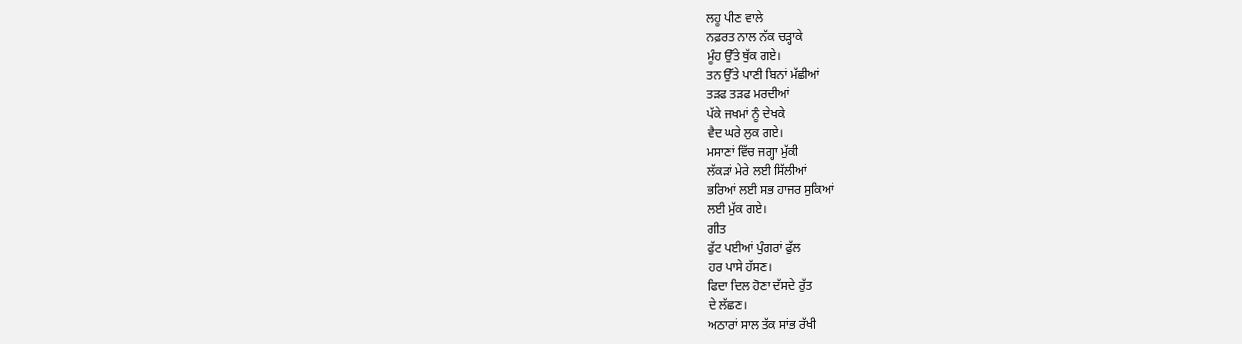ਲਹੂ ਪੀਣ ਵਾਲੇ
ਨਫ਼ਰਤ ਨਾਲ ਨੱਕ ਚੜ੍ਹਾਕੇ
ਮੂੰਹ ਉੱਤੇ ਥੁੱਕ ਗਏ।
ਤਨ ਉੱਤੇ ਪਾਣੀ ਬਿਨਾਂ ਮੱਛੀਆਂ
ਤੜਫ ਤੜਫ ਮਰਦੀਆਂ
ਪੱਕੇ ਜਖਮਾਂ ਨੂੰ ਦੇਖਕੇ
ਵੈਦ ਘਰੇ ਲੁਕ ਗਏ।
ਮਸਾਣਾਂ ਵਿੱਚ ਜਗ੍ਹਾ ਮੁੱਕੀ
ਲੱਕੜਾਂ ਮੇਰੇ ਲਈ ਸਿੱਲੀਆਂ
ਭਰਿਆਂ ਲਈ ਸਭ ਹਾਜਰ ਸੁਕਿਆਂ
ਲਈ ਮੁੱਕ ਗਏ।
ਗੀਤ
ਫੁੱਟ ਪਈਆਂ ਪੁੰਗਰਾਂ ਫੁੱਲ
ਹਰ ਪਾਸੇ ਹੱਸਣ।
ਫਿਦਾ ਦਿਲ ਹੋਣਾ ਦੱਸਦੇ ਰੁੱਤ
ਦੇ ਲੱਛਣ।
ਅਠਾਰਾਂ ਸਾਲ ਤੱਕ ਸਾਂਭ ਰੱਖੀ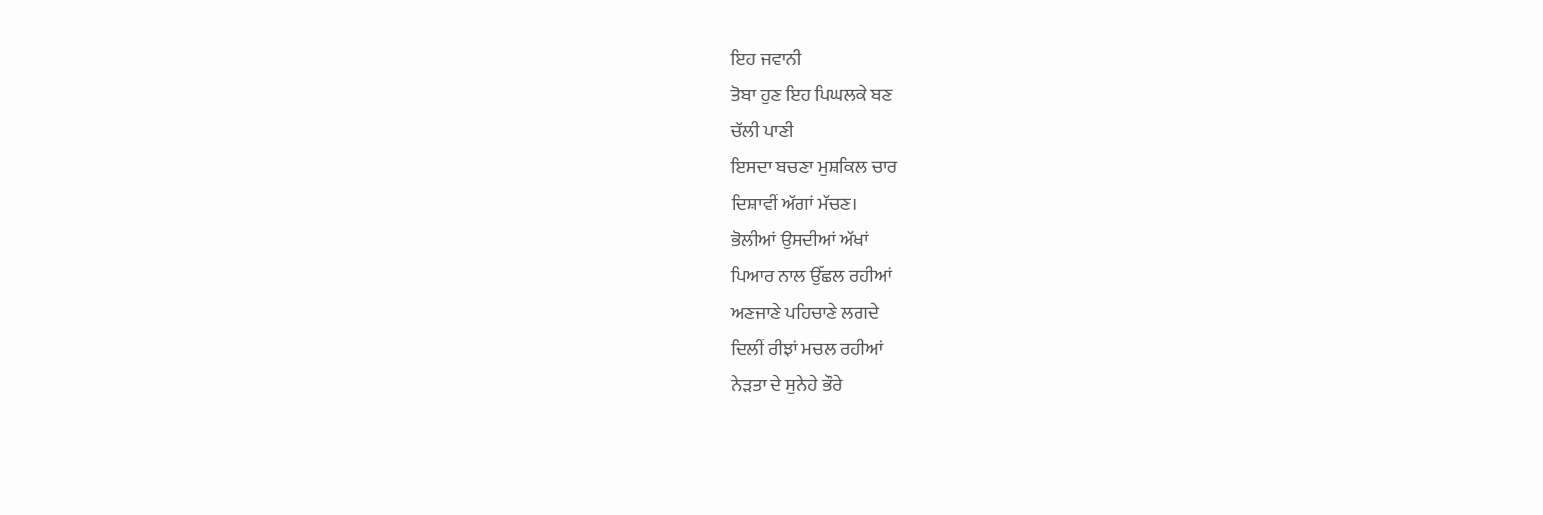ਇਹ ਜਵਾਨੀ
ਤੋਬਾ ਹੁਣ ਇਹ ਪਿਘਲਕੇ ਬਣ
ਚੱਲੀ ਪਾਣੀ
ਇਸਦਾ ਬਚਣਾ ਮੁਸ਼ਕਿਲ ਚਾਰ
ਦਿਸ਼ਾਵੀਂ ਅੱਗਾਂ ਮੱਚਣ।
ਭੋਲੀਆਂ ਉਸਦੀਆਂ ਅੱਖਾਂ
ਪਿਆਰ ਨਾਲ ਉੱਛਲ ਰਹੀਆਂ
ਅਣਜਾਣੇ ਪਹਿਚਾਣੇ ਲਗਦੇ
ਦਿਲੀਂ ਰੀਝਾਂ ਮਚਲ ਰਹੀਆਂ
ਨੇੜਤਾ ਦੇ ਸੁਨੇਹੇ ਭੌਰੇ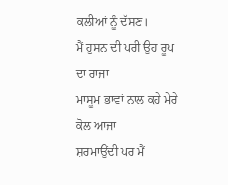ਕਲੀਆਂ ਨੂੰ ਦੱਸਣ।
ਮੈਂ ਹੁਸਨ ਦੀ ਪਰੀ ਉਹ ਰੂਪ
ਦਾ ਰਾਜਾ
ਮਾਸੂਮ ਭਾਵਾਂ ਨਾਲ ਕਹੇ ਮੇਰੇ
ਕੋਲ ਆਜਾ
ਸ਼ਰਮਾਉਂਦੀ ਪਰ ਮੈਂ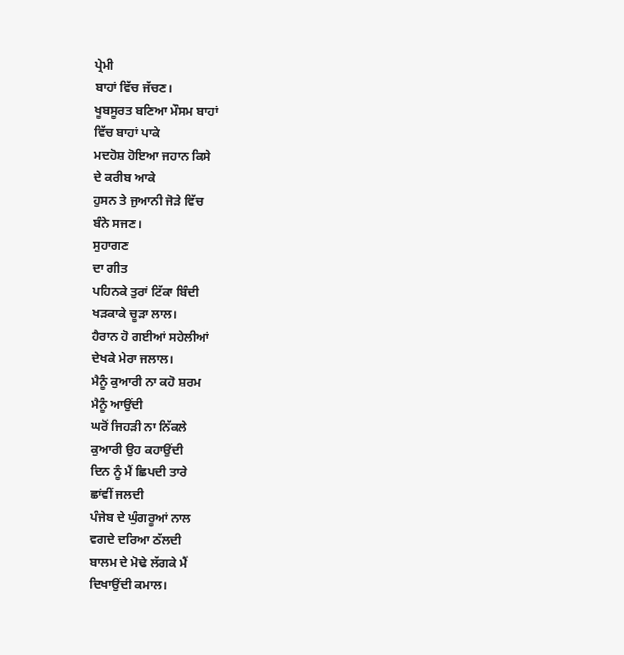ਪ੍ਰੇਮੀ
ਬਾਹਾਂ ਵਿੱਚ ਜੱਚਣ।
ਖੂਬਸੂਰਤ ਬਣਿਆ ਮੌਸਮ ਬਾਹਾਂ
ਵਿੱਚ ਬਾਹਾਂ ਪਾਕੇ
ਮਦਹੋਸ਼ ਹੋਇਆ ਜਹਾਨ ਕਿਸੇ
ਦੇ ਕਰੀਬ ਆਕੇ
ਹੁਸਨ ਤੇ ਜੁਆਨੀ ਜੋੜੇ ਵਿੱਚ
ਬੰਨੇ ਸਜਣ।
ਸੁਹਾਗਣ
ਦਾ ਗੀਤ
ਪਹਿਨਕੇ ਤੁਰਾਂ ਟਿੱਕਾ ਬਿੰਦੀ
ਖੜਕਾਕੇ ਚੂੜਾ ਲਾਲ।
ਹੈਰਾਨ ਹੋ ਗਈਆਂ ਸਹੇਲੀਆਂ
ਦੇਖਕੇ ਮੇਰਾ ਜਲਾਲ।
ਮੈਨੂੰ ਕੁਆਰੀ ਨਾ ਕਹੋ ਸ਼ਰਮ
ਮੈਨੂੰ ਆਉਂਦੀ
ਘਰੋਂ ਜਿਹੜੀ ਨਾ ਨਿੱਕਲੇ
ਕੁਆਰੀ ਉਹ ਕਹਾਉਂਦੀ
ਦਿਨ ਨੂੰ ਮੈਂ ਛਿਪਦੀ ਤਾਰੇ
ਛਾਂਵੀਂ ਜਲਦੀ
ਪੰਜੇਬ ਦੇ ਘੁੰਗਰੂਆਂ ਨਾਲ
ਵਗਦੇ ਦਰਿਆ ਠੱਲਦੀ
ਬਾਲਮ ਦੇ ਮੋਢੇ ਲੱਗਕੇ ਮੈਂ
ਦਿਖਾਉਂਦੀ ਕਮਾਲ।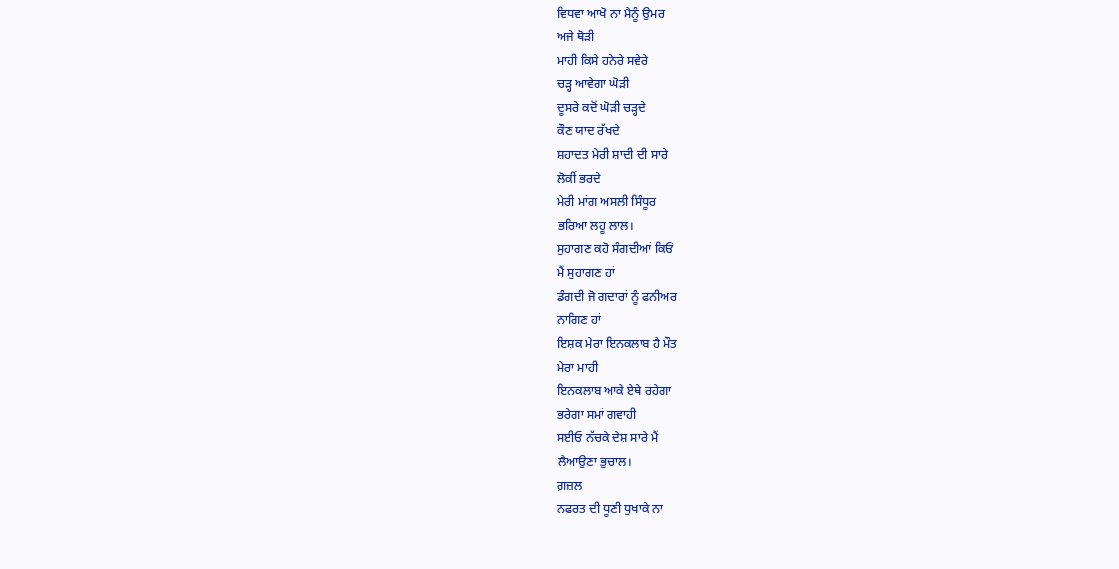ਵਿਧਵਾ ਆਖੋ ਨਾ ਮੈਨੂੰ ਉਮਰ
ਅਜੇ ਥੋੜੀ
ਮਾਹੀ ਕਿਸੇ ਹਨੇਰੇ ਸਵੇਰੇ
ਚੜ੍ਹ ਆਵੇਗਾ ਘੋੜੀ
ਦੂਸਰੇ ਕਦੋਂ ਘੋੜੀ ਚੜ੍ਹਦੇ
ਕੌਣ ਯਾਦ ਰੱਖਦੇ
ਸ਼ਹਾਦਤ ਮੇਰੀ ਸ਼ਾਦੀ ਦੀ ਸਾਰੇ
ਲੋਕੀਂ ਭਰਦੇ
ਮੇਰੀ ਮਾਂਗ ਅਸਲੀ ਸਿੰਧੂਰ
ਭਰਿਆ ਲਹੂ ਲਾਲ।
ਸੁਹਾਗਣ ਕਹੋ ਸੰਗਦੀਆਂ ਕਿਓਂ
ਮੈਂ ਸੁਹਾਗਣ ਹਾਂ
ਡੰਗਦੀ ਜੋ ਗਦਾਰਾਂ ਨੂੰ ਫਨੀਅਰ
ਨਾਗਿਣ ਹਾਂ
ਇਸ਼ਕ ਮੇਰਾ ਇਨਕਲਾਬ ਹੈ ਮੌਤ
ਮੇਰਾ ਮਾਹੀ
ਇਨਕਲਾਬ ਆਕੇ ਏਥੇ ਰਹੇਗਾ
ਭਰੇਗਾ ਸਮਾਂ ਗਵਾਹੀ
ਸਈਓ ਨੱਚਕੇ ਦੇਸ਼ ਸਾਰੇ ਮੈਂ
ਲੈਆਉਣਾ ਭੁਚਾਲ।
ਗ਼ਜ਼ਲ
ਨਫਰਤ ਦੀ ਧੂਣੀ ਧੁਖਾਕੇ ਨਾ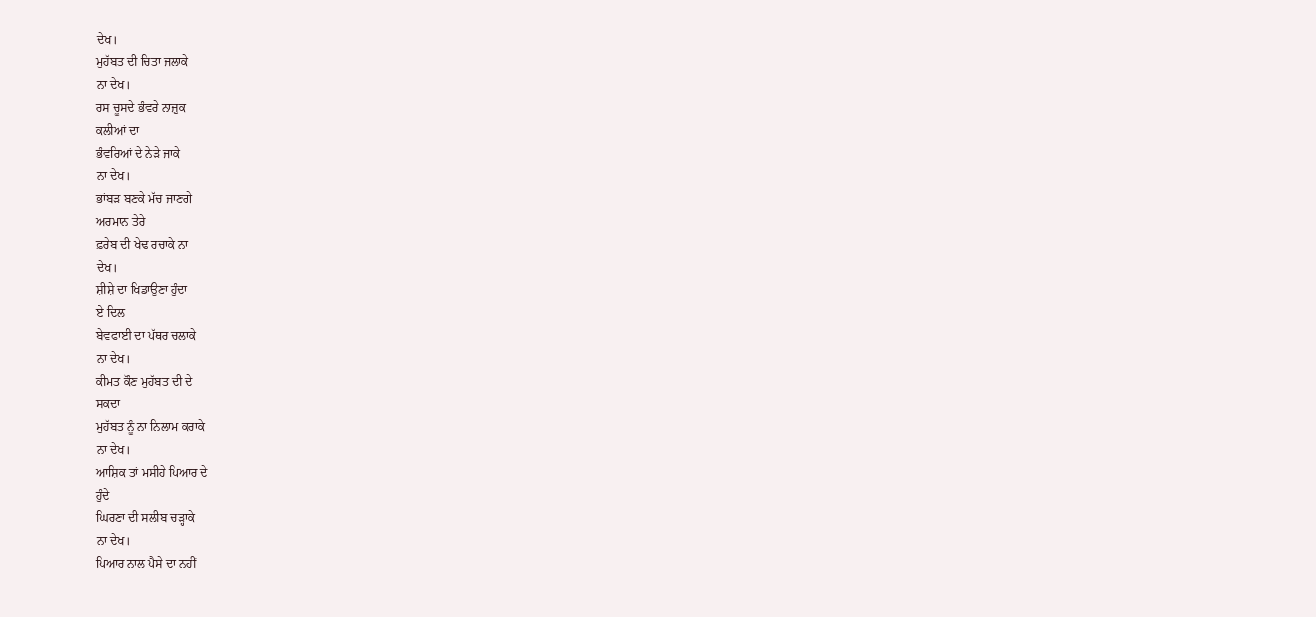ਦੇਖ।
ਮੁਹੱਬਤ ਦੀ ਚਿਤਾ ਜਲਾਕੇ
ਨਾ ਦੇਖ।
ਰਸ ਚੂਸਦੇ ਭੰਵਰੇ ਨਾਜ਼ੁਕ
ਕਲੀਆਂ ਦਾ
ਭੰਵਰਿਆਂ ਦੇ ਨੇੜੇ ਜਾਕੇ
ਨਾ ਦੇਖ।
ਭਾਂਬੜ ਬਣਕੇ ਮੱਚ ਜਾਣਗੇ
ਅਰਮਾਨ ਤੇਰੇ
ਫ਼ਰੇਬ ਦੀ ਖੇਢ ਰਚਾਕੇ ਨਾ
ਦੇਖ।
ਸ਼ੀਸ਼ੇ ਦਾ ਖਿਡਾਉਣਾ ਹੁੰਦਾ
ਏ ਦਿਲ
ਬੇਵਫਾਈ ਦਾ ਪੱਥਰ ਚਲਾਕੇ
ਨਾ ਦੇਖ।
ਕੀਮਤ ਕੌਣ ਮੁਹੱਬਤ ਦੀ ਦੇ
ਸਕਦਾ
ਮੁਹੱਬਤ ਨੂੰ ਨਾ ਨਿਲਾਮ ਕਰਾਕੇ
ਨਾ ਦੇਖ।
ਆਸ਼ਿਕ ਤਾਂ ਮਸੀਹੇ ਪਿਆਰ ਦੇ
ਹੁੰਦੇ
ਘਿਰਣਾ ਦੀ ਸਲੀਬ ਚੜ੍ਹਾਕੇ
ਨਾ ਦੇਖ।
ਪਿਆਰ ਨਾਲ ਪੈਸੇ ਦਾ ਨਹੀਂ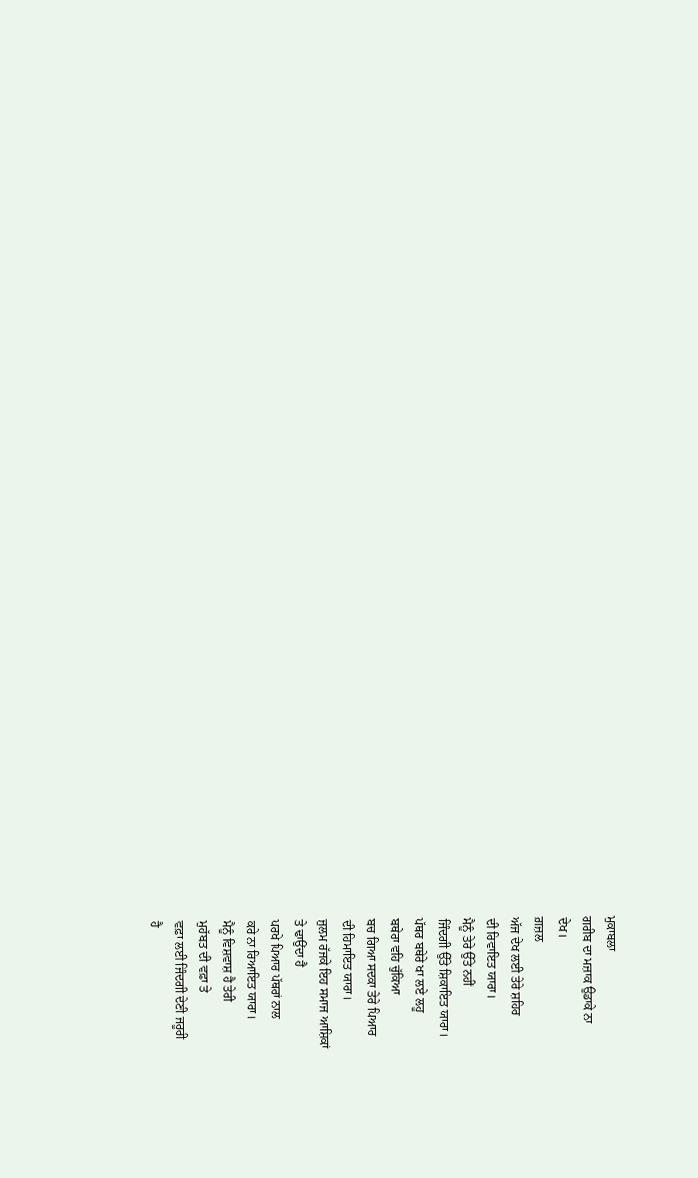ਮੁਕਾਬਲਾ
ਗਰੀਬ ਦਾ ਮਜ਼ਾਕ ਉਡਾਕੇ ਨਾ
ਦੇਖ।
ਗ਼ਜ਼ਲ
ਅੱਜ ਦੇਖ ਲਈ ਤੇਰੇ ਸ਼ਹਿਰ
ਦੀ ਰਿਵਾਇਤ ਯਾਰਾ।
ਮੈਨੂੰ ਤੇਰੇ ਉੱਤੇ ਨਹੀਂ
ਜਿੰਦਗੀ ਉੱਤੇ ਸ਼ਿਕਾਇਤ ਯਾਰਾ।
ਪੱਥਰ ਬਥੇਰੇ ਖਾ ਲਏ ਲਹੂ
ਬਥੇਰਾ ਵਹਿ ਚੁੱਕਿਆ
ਬਚ ਗਿਆ ਸਦਕਾ ਤੇਰੇ ਪਿਆਰ
ਦੀ ਹਿਮਾਇਤ ਯਾਰਾ।
ਜੁਲਮ ਰੱਜਕੇ ਇਹ ਸਮਾਜ ਆਸ਼ਿਕਾਂ
ਤੇ ਢਾਉਂਦਾ ਹੈ
ਪਰਖੇ ਪਿਆਰ ਪੱਥਰਾਂ ਨਾਲ
ਕਰੇ ਨਾ ਰਿਆਇਤ ਯਾਰਾ।
ਮੈਨੂੰ ਵਿਸ਼ਵਾਸ਼ ਹੈ ਤੇਰੀ
ਮੁਹੱਬਤ ਦੀ ਵਫ਼ਾ ਤੇ
ਵਫ਼ਾ ਲਈ ਜਿੰਦਗੀ ਦੇਣੀ ਜਰੂਰੀ
ਹੈ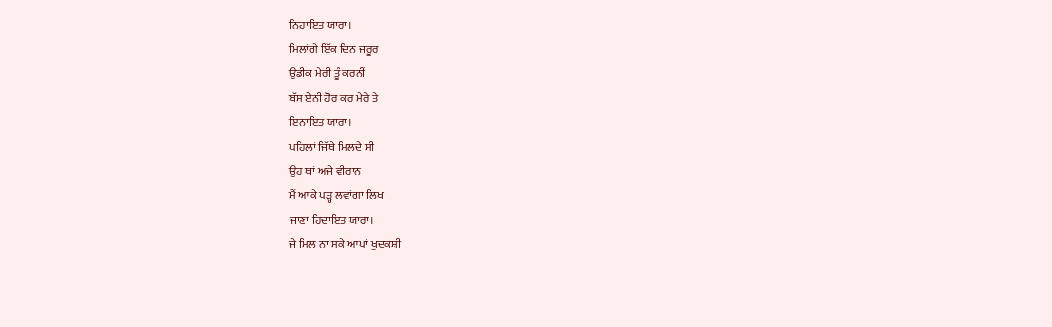ਨਿਹਾਇਤ ਯਾਰਾ।
ਮਿਲਾਂਗੇ ਇੱਕ ਦਿਨ ਜਰੂਰ
ਉਡੀਕ ਮੇਰੀ ਤੂੰ ਕਰਨੀਂ
ਬੱਸ ਏਨੀ ਹੋਰ ਕਰ ਮੇਰੇ ਤੇ
ਇਨਾਇਤ ਯਾਰਾ।
ਪਹਿਲਾਂ ਜਿੱਥੇ ਮਿਲਦੇ ਸੀ
ਉਹ ਥਾਂ ਅਜੇ ਵੀਰਾਨ
ਮੈਂ ਆਕੇ ਪੜ੍ਹ ਲਵਾਂਗਾ ਲਿਖ
ਜਾਣਾ ਹਿਦਾਇਤ ਯਾਰਾ।
ਜੇ ਮਿਲ ਨਾ ਸਕੇ ਆਪਾਂ ਖੁਦਕਸ਼ੀ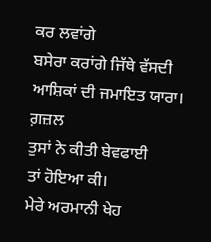ਕਰ ਲਵਾਂਗੇ
ਬਸੇਰਾ ਕਰਾਂਗੇ ਜਿੱਥੇ ਵੱਸਦੀ
ਆਸ਼ਿਕਾਂ ਦੀ ਜਮਾਇਤ ਯਾਰਾ।
ਗ਼ਜ਼ਲ
ਤੁਸਾਂ ਨੇ ਕੀਤੀ ਬੇਵਫਾਈ
ਤਾਂ ਹੋਇਆ ਕੀ।
ਮੇਰੇ ਅਰਮਾਨੀ ਖੇਹ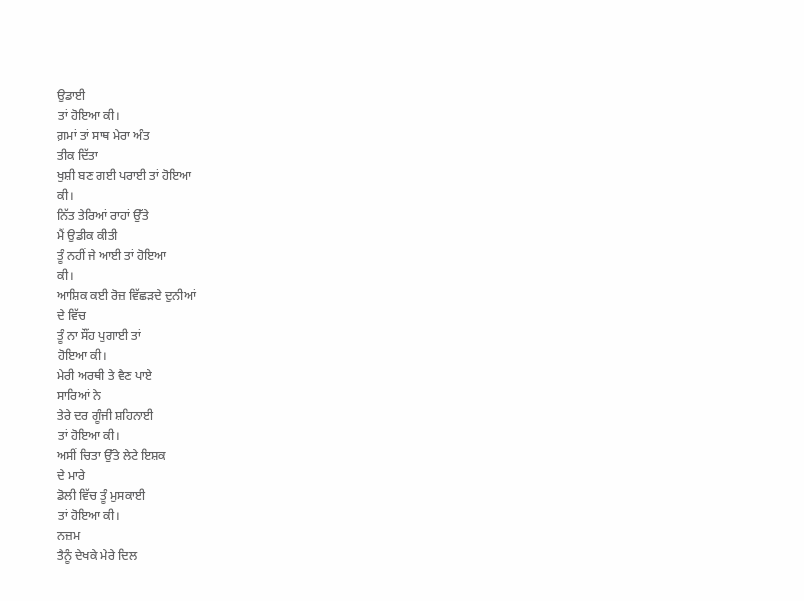ਉਡਾਈ
ਤਾਂ ਹੋਇਆ ਕੀ।
ਗ਼ਮਾਂ ਤਾਂ ਸਾਥ ਮੇਰਾ ਅੰਤ
ਤੀਕ ਦਿੱਤਾ
ਖੁਸ਼ੀ ਬਣ ਗਈ ਪਰਾਈ ਤਾਂ ਹੋਇਆ
ਕੀ।
ਨਿੱਤ ਤੇਰਿਆਂ ਰਾਹਾਂ ਉੱਤੇ
ਮੈਂ ਉਡੀਕ ਕੀਤੀ
ਤੂੰ ਨਹੀਂ ਜੇ ਆਈ ਤਾਂ ਹੋਇਆ
ਕੀ।
ਆਸ਼ਿਕ ਕਈ ਰੋਜ਼ ਵਿੱਛੜਦੇ ਦੁਨੀਆਂ
ਦੇ ਵਿੱਚ
ਤੂੰ ਨਾ ਸੌਂਹ ਪੁਗਾਈ ਤਾਂ
ਹੋਇਆ ਕੀ।
ਮੇਰੀ ਅਰਥੀ ਤੇ ਵੈਣ ਪਾਏ
ਸਾਰਿਆਂ ਨੇ
ਤੇਰੇ ਦਰ ਗੂੰਜੀ ਸ਼ਹਿਨਾਈ
ਤਾਂ ਹੋਇਆ ਕੀ।
ਅਸੀਂ ਚਿਤਾ ਉੱਤੇ ਲੇਟੇ ਇਸ਼ਕ
ਦੇ ਮਾਰੇ
ਡੋਲੀ ਵਿੱਚ ਤੂੰ ਮੁਸਕਾਈ
ਤਾਂ ਹੋਇਆ ਕੀ।
ਨਜ਼ਮ
ਤੈਨੂੰ ਦੇਖਕੇ ਮੇਰੇ ਦਿਲ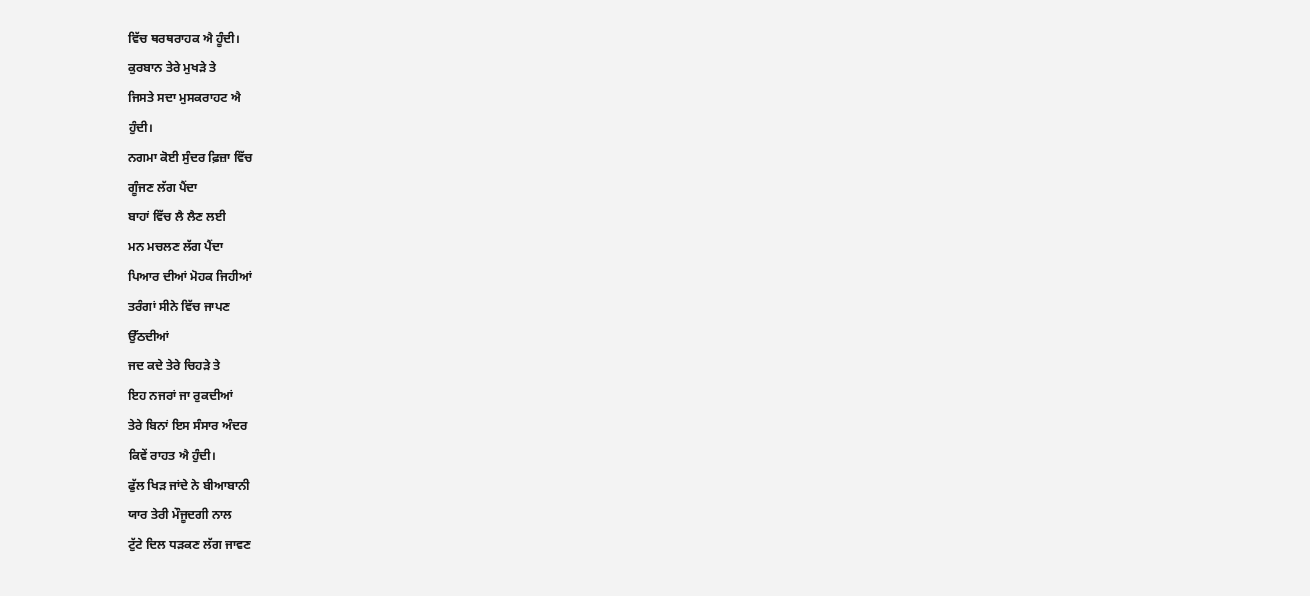ਵਿੱਚ ਥਰਥਰਾਹਕ ਐ ਹੂੰਦੀ।
ਕੁਰਬਾਨ ਤੇਰੇ ਮੁਖੜੇ ਤੇ
ਜਿਸਤੇ ਸਦਾ ਮੁਸਕਰਾਹਟ ਐ
ਹੁੰਦੀ।
ਨਗਮਾ ਕੋਈ ਸੁੰਦਰ ਫ਼ਿਜ਼ਾ ਵਿੱਚ
ਗੂੰਜਣ ਲੱਗ ਪੈਂਦਾ
ਬਾਹਾਂ ਵਿੱਚ ਲੈ ਲੈਣ ਲਈ
ਮਨ ਮਚਲਣ ਲੱਗ ਪੈਂਦਾ
ਪਿਆਰ ਦੀਆਂ ਮੋਹਕ ਜਿਹੀਆਂ
ਤਰੰਗਾਂ ਸੀਨੇ ਵਿੱਚ ਜਾਪਣ
ਉੱਠਦੀਆਂ
ਜਦ ਕਦੇ ਤੇਰੇ ਚਿਹੜੇ ਤੇ
ਇਹ ਨਜਰਾਂ ਜਾ ਰੁਕਦੀਆਂ
ਤੇਰੇ ਬਿਨਾਂ ਇਸ ਸੰਸਾਰ ਅੰਦਰ
ਕਿਵੇਂ ਰਾਹਤ ਐ ਹੁੰਦੀ।
ਫੁੱਲ ਖਿੜ ਜਾਂਦੇ ਨੇ ਬੀਆਬਾਨੀ
ਯਾਰ ਤੇਰੀ ਮੌਜੂਦਗੀ ਨਾਲ
ਟੁੱਟੇ ਦਿਲ ਧੜਕਣ ਲੱਗ ਜਾਵਣ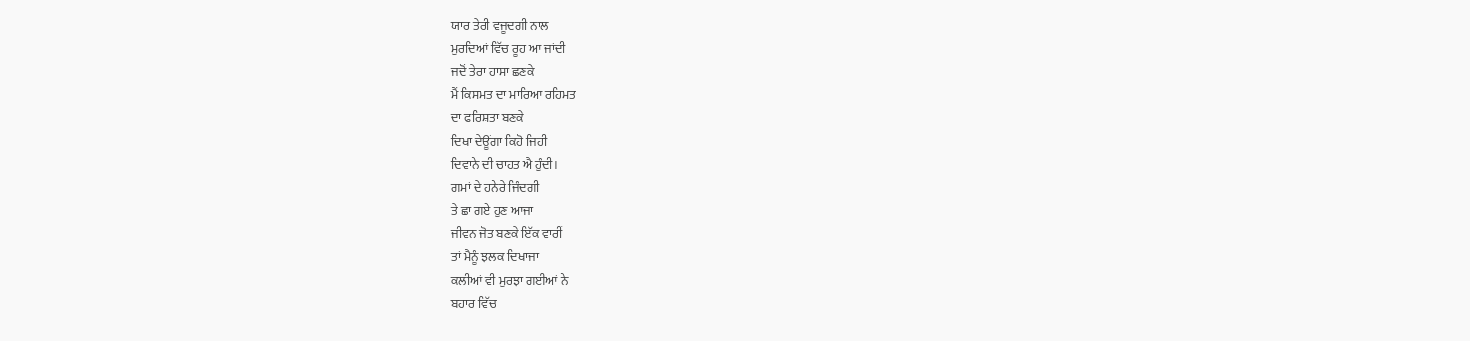ਯਾਰ ਤੇਰੀ ਵਜੂਦਗੀ ਨਾਲ
ਮੁਰਦਿਆਂ ਵਿੱਚ ਰੂਹ ਆ ਜਾਂਦੀ
ਜਦੋਂ ਤੇਰਾ ਹਾਸਾ ਛਣਕੇ
ਮੈਂ ਕਿਸਮਤ ਦਾ ਮਾਰਿਆ ਰਹਿਮਤ
ਦਾ ਫਰਿਸ਼ਤਾ ਬਣਕੇ
ਦਿਖਾ ਦੇਊਂਗਾ ਕਿਹੋ ਜਿਹੀ
ਦਿਵਾਨੇ ਦੀ ਚਾਹਤ ਐ ਹੁੰਦੀ।
ਗਮਾਂ ਦੇ ਹਨੇਰੇ ਜਿੰਦਗੀ
ਤੇ ਛਾ ਗਏ ਹੁਣ ਆਜਾ
ਜੀਵਨ ਜੋਤ ਬਣਕੇ ਇੱਕ ਵਾਰੀਂ
ਤਾਂ ਮੈਨੂੰ ਝਲਕ ਦਿਖਾਜਾ
ਕਲੀਆਂ ਵੀ ਮੁਰਝਾ ਗਈਆਂ ਨੇ
ਬਹਾਰ ਵਿੱਚ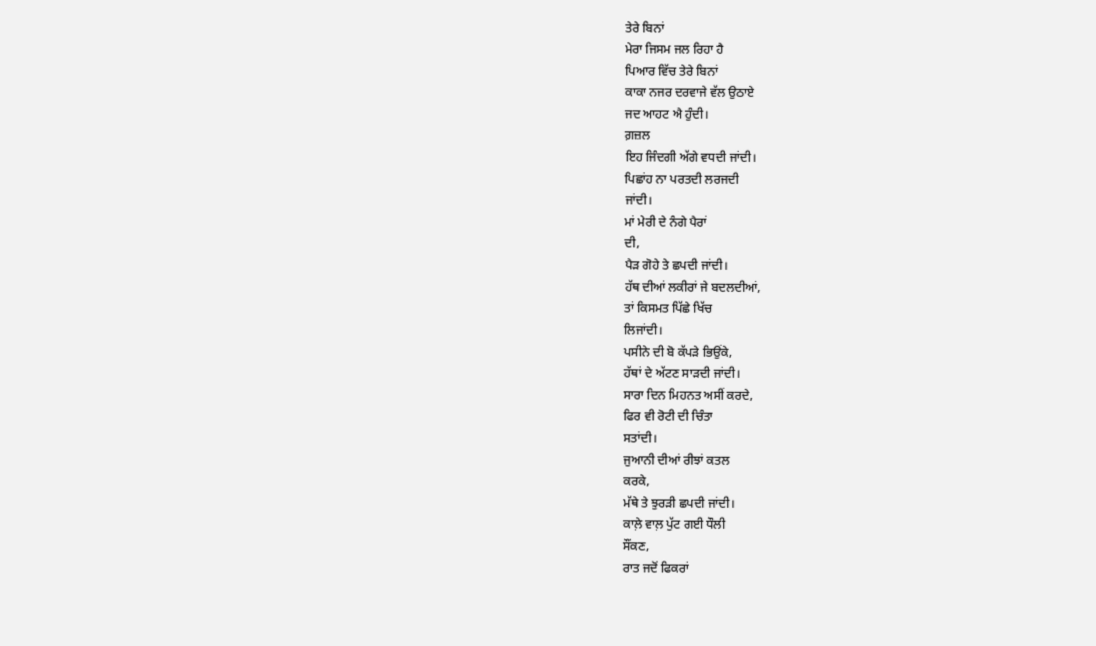ਤੇਰੇ ਬਿਨਾਂ
ਮੇਰਾ ਜਿਸਮ ਜਲ ਰਿਹਾ ਹੈ
ਪਿਆਰ ਵਿੱਚ ਤੇਰੇ ਬਿਨਾਂ
ਕਾਕਾ ਨਜਰ ਦਰਵਾਜੇ ਵੱਲ ਉਠਾਏ
ਜਦ ਆਹਟ ਐ ਹੁੰਦੀ।
ਗ਼ਜ਼ਲ
ਇਹ ਜਿੰਦਗੀ ਅੱਗੇ ਵਧਦੀ ਜਾਂਦੀ।
ਪਿਛਾਂਹ ਨਾ ਪਰਤਦੀ ਲਰਜਦੀ
ਜਾਂਦੀ।
ਮਾਂ ਮੇਰੀ ਦੇ ਨੰਗੇ ਪੈਰਾਂ
ਦੀ,
ਪੈੜ ਗੋਹੇ ਤੇ ਛਪਦੀ ਜਾਂਦੀ।
ਹੱਥ ਦੀਆਂ ਲਕੀਰਾਂ ਜੇ ਬਦਲਦੀਆਂ,
ਤਾਂ ਕਿਸਮਤ ਪਿੱਛੇ ਖਿੱਚ
ਲਿਜਾਂਦੀ।
ਪਸੀਨੇ ਦੀ ਬੋ ਕੱਪੜੇ ਭਿਉਂਕੇ,
ਹੱਥਾਂ ਦੇ ਅੱਟਣ ਸਾੜਦੀ ਜਾਂਦੀ।
ਸਾਰਾ ਦਿਨ ਮਿਹਨਤ ਅਸੀਂ ਕਰਦੇ,
ਫਿਰ ਵੀ ਰੋਟੀ ਦੀ ਚਿੰਤਾ
ਸਤਾਂਦੀ।
ਜੁਆਨੀ ਦੀਆਂ ਰੀਝਾਂ ਕਤਲ
ਕਰਕੇ,
ਮੱਥੇ ਤੇ ਝੁਰੜੀ ਛਪਦੀ ਜਾਂਦੀ।
ਕਾਲ਼ੇ ਵਾਲ਼ ਪੁੱਟ ਗਈ ਧੌਲੀ
ਸੌਂਕਣ,
ਰਾਤ ਜਦੋਂ ਫਿਕਰਾਂ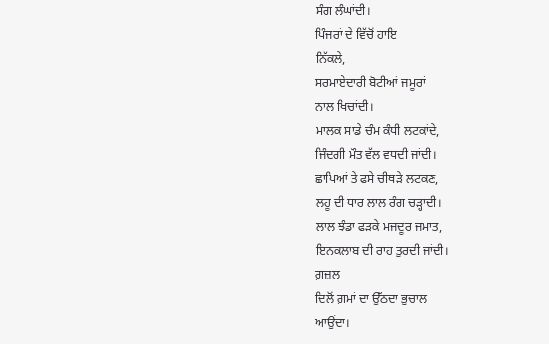ਸੰਗ ਲੰਘਾਂਦੀ।
ਪਿੰਜਰਾਂ ਦੇ ਵਿੱਚੋਂ ਹਾਇ
ਨਿੱਕਲੇ,
ਸਰਮਾਏਦਾਰੀ ਬੋਟੀਆਂ ਜਮੂਰਾਂ
ਨਾਲ ਖਿਚਾਂਦੀ।
ਮਾਲਕ ਸਾਡੇ ਚੰਮ ਕੰਧੀ ਲਟਕਾਂਦੇ,
ਜਿੰਦਗੀ ਮੌਤ ਵੱਲ ਵਧਦੀ ਜਾਂਦੀ।
ਛਾਪਿਆਂ ਤੇ ਫਸੇ ਚੀਥੜੇ ਲਟਕਣ,
ਲਹੂ ਦੀ ਧਾਰ ਲਾਲ ਰੰਗ ਚੜ੍ਹਾਦੀ।
ਲਾਲ ਝੰਡਾ ਫੜਕੇ ਮਜਦੂਰ ਜਮਾਤ,
ਇਨਕਲਾਬ ਦੀ ਰਾਹ ਤੁਰਦੀ ਜਾਂਦੀ।
ਗ਼ਜ਼ਲ
ਦਿਲੋਂ ਗ਼ਮਾਂ ਦਾ ਉੱਠਦਾ ਭੁਚਾਲ
ਆਉਂਦਾ।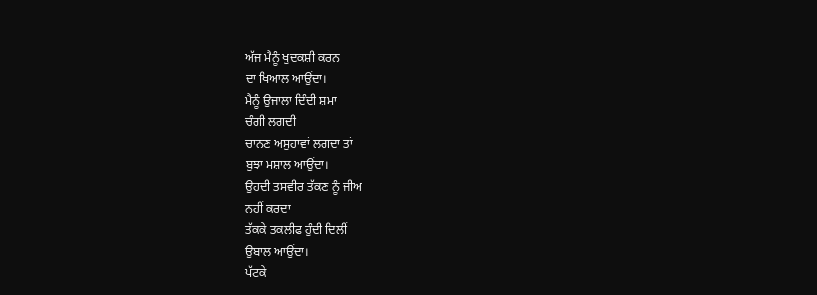ਅੱਜ ਮੈਨੂੰ ਖੁਦਕਸ਼ੀ ਕਰਨ
ਦਾ ਖਿਆਲ ਆਉਂਦਾ।
ਮੈਨੂੰ ਉਜਾਲਾ ਦਿੰਦੀ ਸ਼ਮਾ
ਚੰਗੀ ਲਗਦੀ
ਚਾਨਣ ਅਸੁਹਾਵਾਂ ਲਗਦਾ ਤਾਂ
ਬੁਝਾ ਮਸ਼ਾਲ ਆਉਂਦਾ।
ਉਹਦੀ ਤਸਵੀਰ ਤੱਕਣ ਨੂੰ ਜੀਅ
ਨਹੀਂ ਕਰਦਾ
ਤੱਕਕੇ ਤਕਲੀਫ ਹੁੰਦੀ ਦਿਲੀਂ
ਉਬਾਲ ਆਉਂਦਾ।
ਪੱਟਕੇ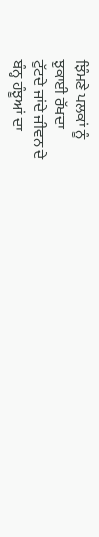ਝਿੰਮਣੇ ਪਲਕਾਂ ਨੂੰ
ਝੁਕਾਈ ਰੱਖਦਾ
ਟੁੱਟਦੇ ਜਾਂਦੇ ਜੀਵਨ ਦੇ
ਬੰਨ੍ਹ ਹੰਝੂਆਂ ਦਾ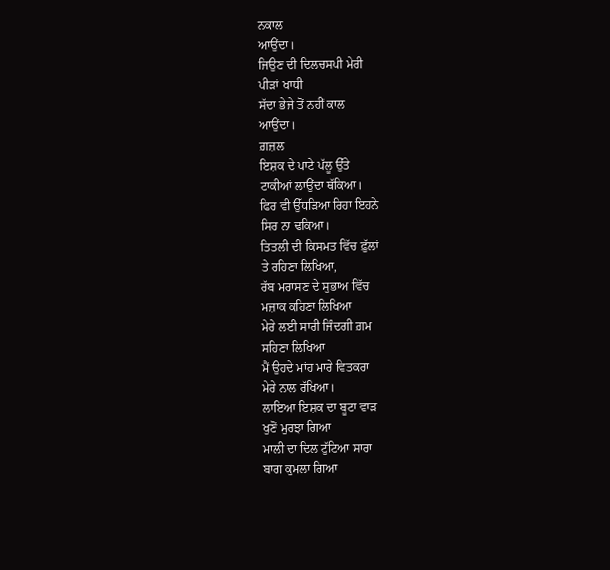ਨਕਾਲ
ਆਉਂਦਾ।
ਜਿਉਣ ਦੀ ਦਿਲਚਸਪੀ ਮੇਰੀ
ਪੀੜਾਂ ਖਾਧੀ
ਸੱਦਾ ਭੇਜੇ ਤੋਂ ਨਹੀਂ ਕਾਲ
ਆਉਂਦਾ।
ਗ਼ਜ਼ਲ
ਇਸ਼ਕ ਦੇ ਪਾਟੇ ਪੱਲੂ ਉੱਤੇ
ਟਾਕੀਆਂ ਲਾਉਂਦਾ ਥੱਕਿਆ।
ਫਿਰ ਵੀ ਉੱਧੜਿਆ ਰਿਹਾ ਇਹਨੇ
ਸਿਰ ਨਾ ਢਕਿਆ।
ਤਿਤਲੀ ਦੀ ਕਿਸਮਤ ਵਿੱਚ ਫ਼ੁੱਲਾਂ
ਤੇ ਰਹਿਣਾ ਲਿਖਿਆ,
ਰੱਬ ਮਰਾਸਣ ਦੇ ਸੁਭਾਅ ਵਿੱਚ
ਮਜ਼ਾਕ ਕਹਿਣਾ ਲਿਖਿਆ
ਮੇਰੇ ਲਈ ਸਾਰੀ ਜਿੰਦਗੀ ਗ਼ਮ
ਸਹਿਣਾ ਲਿਖਿਆ
ਮੈਂ ਉਹਦੇ ਮਾਂਹ ਮਾਰੇ ਵਿਤਕਰਾ
ਮੇਰੇ ਨਾਲ ਰੱਖਿਆ।
ਲਾਇਆ ਇਸ਼ਕ ਦਾ ਬੂਟਾ ਵਾੜ
ਖੁਣੋਂ ਮੁਰਝਾ ਗਿਆ
ਮਾਲੀ ਦਾ ਦਿਲ ਟੁੱਟਿਆ ਸਾਰਾ
ਬਾਗ ਕੁਮਲਾ ਗਿਆ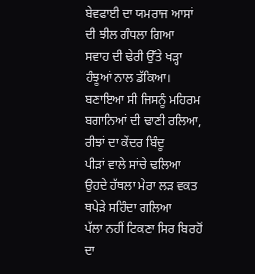ਬੇਵਫਾਈ ਦਾ ਯਮਰਾਜ ਆਸਾਂ
ਦੀ ਝੀਲ ਗੰਧਲਾ ਗਿਆ
ਸਵਾਹ ਦੀ ਢੇਰੀ ਉੱਤੇ ਖੜ੍ਹਾ
ਹੰਝੂਆਂ ਨਾਲ ਡੱਕਿਆ।
ਬਣਾਇਆ ਸੀ ਜਿਸਨੂੰ ਮਹਿਰਮ
ਬਗਾਨਿਆਂ ਦੀ ਢਾਣੀ ਰਲਿਆ,
ਰੀਝਾਂ ਦਾ ਕੇਂਦਰ ਬਿੰਦੂ
ਪੀੜਾਂ ਵਾਲੇ ਸਾਂਚੇ ਢਲਿਆ
ਉਹਦੇ ਹੱਥਲਾ ਮੇਰਾ ਲੜ ਵਕਤ
ਥਪੇੜੇ ਸਹਿੰਦਾ ਗਲਿਆ
ਪੱਲਾ ਨਹੀਂ ਟਿਕਣਾ ਸਿਰ ਬਿਰਹੋਂ
ਦਾ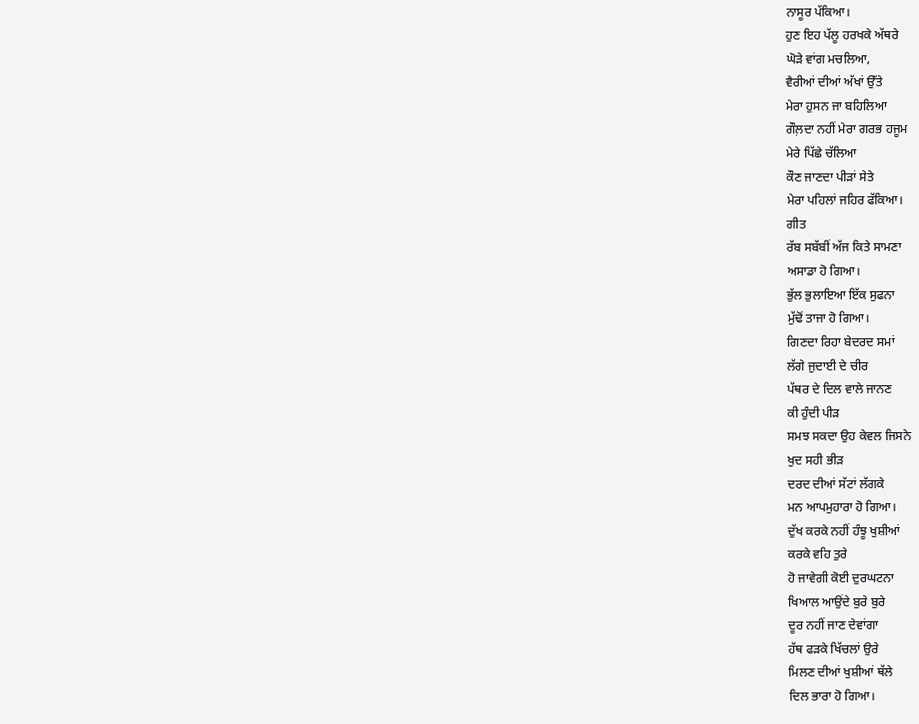ਨਾਸੂਰ ਪੱਕਿਆ।
ਹੁਣ ਇਹ ਪੱਲੂ ਹਰਖਕੇ ਅੱਥਰੇ
ਘੋੜੇ ਵਾਂਗ ਮਚਲਿਆ,
ਵੈਰੀਆਂ ਦੀਆਂ ਅੱਖਾਂ ਉੱਤੇ
ਮੇਰਾ ਹੁਸਨ ਜਾ ਬਹਿਲਿਆ
ਗੌਲ਼ਦਾ ਨਹੀਂ ਮੇਰਾ ਗਰਭ ਹਜੂਮ
ਮੇਰੇ ਪਿੱਛੇ ਚੱਲਿਆ
ਕੌਣ ਜਾਣਦਾ ਪੀੜਾਂ ਸੇਤੇ
ਮੇਰਾ ਪਹਿਲਾਂ ਜਹਿਰ ਫੱਕਿਆ।
ਗੀਤ
ਰੱਬ ਸਬੱਬੀਂ ਅੱਜ ਕਿਤੇ ਸਾਮਣਾ
ਅਸਾਡਾ ਹੋ ਗਿਆ।
ਭੁੱਲ ਭੁਲਾਇਆ ਇੱਕ ਸੁਫਨਾ
ਮੁੱਢੋਂ ਤਾਜਾ ਹੋ ਗਿਆ।
ਗਿਣਦਾ ਰਿਹਾ ਬੇਦਰਦ ਸਮਾਂ
ਲੱਗੇ ਜੁਦਾਈ ਦੇ ਚੀਰ
ਪੱਥਰ ਦੇ ਦਿਲ ਵਾਲੇ ਜਾਨਣ
ਕੀ ਹੁੰਦੀ ਪੀੜ
ਸਮਝ ਸਕਦਾ ਉਹ ਕੇਵਲ ਜਿਸਨੇ
ਖੁਦ ਸਹੀ ਭੀੜ
ਦਰਦ ਦੀਆਂ ਸੱਟਾਂ ਲੱਗਕੇ
ਮਨ ਆਪਮੁਹਾਰਾ ਹੋ ਗਿਆ।
ਦੁੱਖ ਕਰਕੇ ਨਹੀਂ ਹੰਝੂ ਖੁਸ਼ੀਆਂ
ਕਰਕੇ ਵਹਿ ਤੁਰੇ
ਹੋ ਜਾਵੇਗੀ ਕੋਈ ਦੁਰਘਟਨਾ
ਖਿਆਲ ਆਉਂਦੇ ਬੁਰੇ ਬੁਰੇ
ਦੂਰ ਨਹੀਂ ਜਾਣ ਦੇਵਾਂਗਾ
ਹੱਥ ਫੜਕੇ ਖਿੱਚਲਾਂ ਉਰੇ
ਮਿਲਣ ਦੀਆਂ ਖੁਸ਼ੀਆਂ ਥੱਲੇ
ਦਿਲ ਭਾਰਾ ਹੋ ਗਿਆ।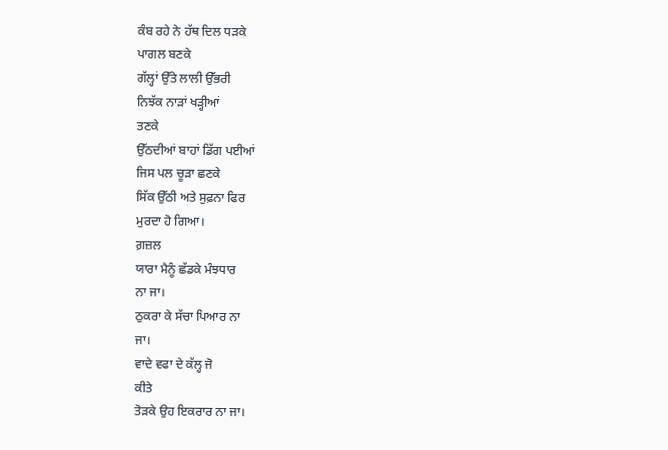ਕੰਬ ਰਹੇ ਨੇ ਹੱਥ ਦਿਲ ਧੜਕੇ
ਪਾਗਲ ਬਣਕੇ
ਗੱਲ੍ਹਾਂ ਉੱਤੇ ਲਾਲੀ ਉੱਭਰੀ
ਨਿਝੱਕ ਨਾੜਾਂ ਖੜ੍ਹੀਆਂ
ਤਣਕੇ
ਉੱਠਦੀਆਂ ਬਾਹਾਂ ਡਿੱਗ ਪਈਆਂ
ਜਿਸ ਪਲ ਚੂੜਾ ਛਣਕੇ
ਸਿੱਕ ਉੱਠੀ ਅਤੇ ਸੁਫ਼ਨਾ ਫਿਰ
ਮੁਰਦਾ ਹੋ ਗਿਆ।
ਗ਼ਜ਼ਲ
ਯਾਰਾ ਮੈਨੂੰ ਛੱਡਕੇ ਮੰਝਧਾਰ
ਨਾ ਜਾ।
ਠੁਕਰਾ ਕੇ ਸੱਚਾ ਪਿਆਰ ਨਾ
ਜਾ।
ਵਾਦੇ ਵਫਾ ਦੇ ਕੱਲ੍ਹ ਜੋ
ਕੀਤੇ
ਤੋੜਕੇ ਉਹ ਇਕਰਾਰ ਨਾ ਜਾ।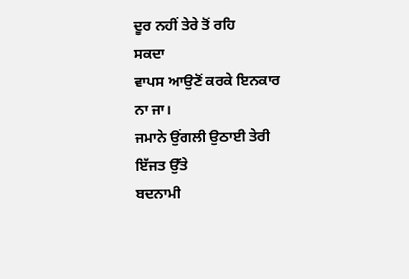ਦੂਰ ਨਹੀਂ ਤੇਰੇ ਤੋਂ ਰਹਿ
ਸਕਦਾ
ਵਾਪਸ ਆਉਣੋਂ ਕਰਕੇ ਇਨਕਾਰ
ਨਾ ਜਾ।
ਜਮਾਨੇ ਉਂਗਲੀ ਉਠਾਈ ਤੇਰੀ
ਇੱਜਤ ਉੱਤੇ
ਬਦਨਾਮੀ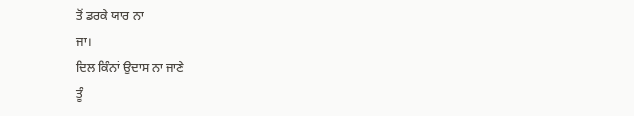ਤੋਂ ਡਰਕੇ ਯਾਰ ਨਾ
ਜਾ।
ਦਿਲ ਕਿੰਨਾਂ ਉਦਾਸ ਨਾ ਜਾਣੇ
ਤੂੰ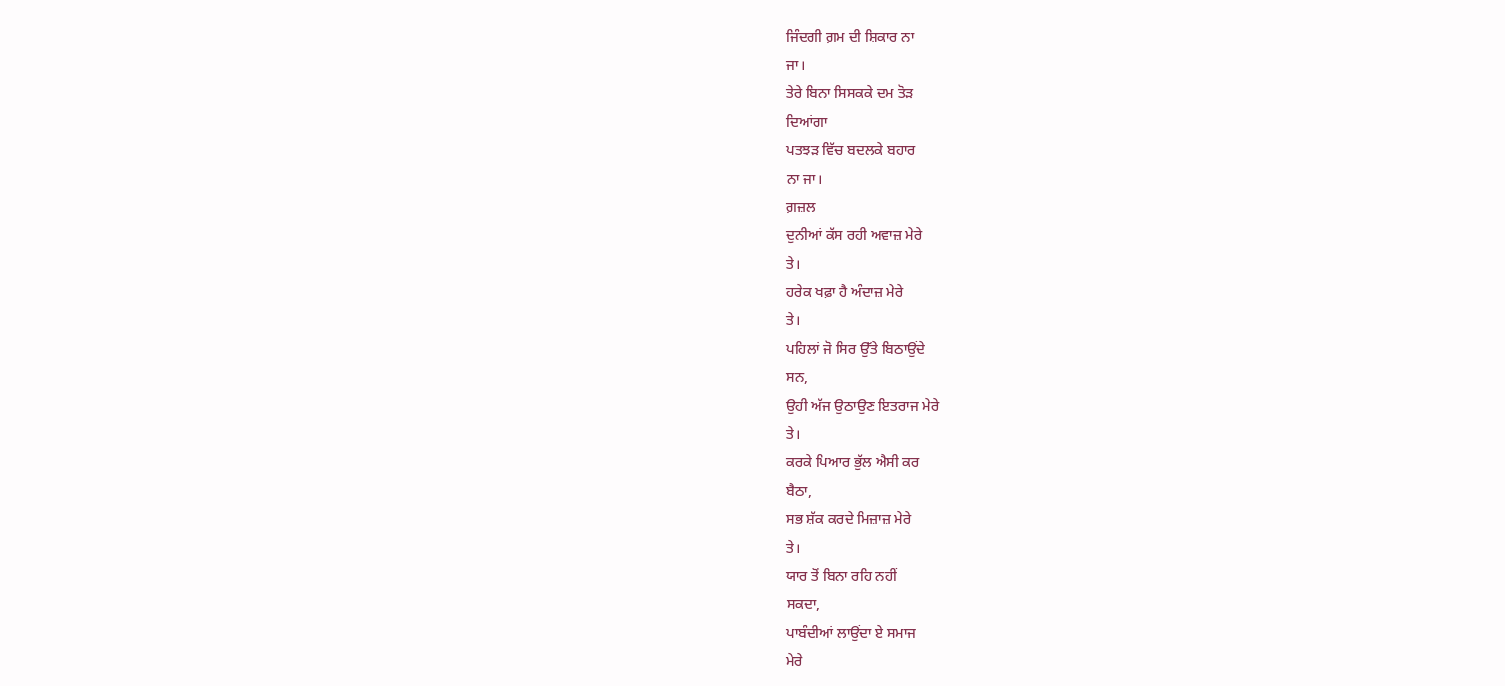ਜਿੰਦਗੀ ਗ਼ਮ ਦੀ ਸ਼ਿਕਾਰ ਨਾ
ਜਾ।
ਤੇਰੇ ਬਿਨਾ ਸਿਸਕਕੇ ਦਮ ਤੋੜ
ਦਿਆਂਗਾ
ਪਤਝੜ ਵਿੱਚ ਬਦਲਕੇ ਬਹਾਰ
ਨਾ ਜਾ।
ਗ਼ਜ਼ਲ
ਦੁਨੀਆਂ ਕੱਸ ਰਹੀ ਅਵਾਜ਼ ਮੇਰੇ
ਤੇ।
ਹਰੇਕ ਖਫ਼ਾ ਹੈ ਅੰਦਾਜ਼ ਮੇਰੇ
ਤੇ।
ਪਹਿਲਾਂ ਜੋ ਸਿਰ ਉੱਤੇ ਬਿਠਾਉਂਦੇ
ਸਨ,
ਉਹੀ ਅੱਜ ਉਠਾਉਣ ਇਤਰਾਜ ਮੇਰੇ
ਤੇ।
ਕਰਕੇ ਪਿਆਰ ਭੁੱਲ ਐਸੀ ਕਰ
ਬੈਠਾ,
ਸਭ ਸ਼ੱਕ ਕਰਦੇ ਮਿਜ਼ਾਜ਼ ਮੇਰੇ
ਤੇ।
ਯਾਰ ਤੋਂ ਬਿਨਾ ਰਹਿ ਨਹੀਂ
ਸਕਦਾ,
ਪਾਬੰਦੀਆਂ ਲਾਉਂਦਾ ਏ ਸਮਾਜ
ਮੇਰੇ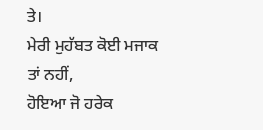ਤੇ।
ਮੇਰੀ ਮੁਹੱਬਤ ਕੋਈ ਮਜਾਕ
ਤਾਂ ਨਹੀਂ,
ਹੋਇਆ ਜੋ ਹਰੇਕ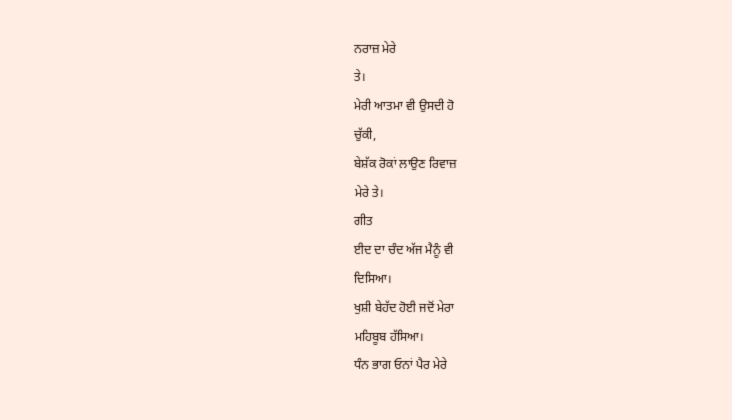ਨਰਾਜ਼ ਮੇਰੇ
ਤੇ।
ਮੇਰੀ ਆਤਮਾ ਵੀ ਉਸਦੀ ਹੋ
ਚੁੱਕੀ,
ਬੇਸ਼ੱਕ ਰੋਕਾਂ ਲਾਉਣ ਰਿਵਾਜ਼
ਮੇਰੇ ਤੇ।
ਗੀਤ
ਈਦ ਦਾ ਚੰਦ ਅੱਜ ਮੈਨੂੰ ਵੀ
ਦਿਸਿਆ।
ਖੁਸ਼ੀ ਬੇਹੱਦ ਹੋਈ ਜਦੋਂ ਮੇਰਾ
ਮਹਿਬੂਬ ਹੱਸਿਆ।
ਧੰਨ ਭਾਗ ਓਨਾਂ ਪੈਰ ਮੇਰੇ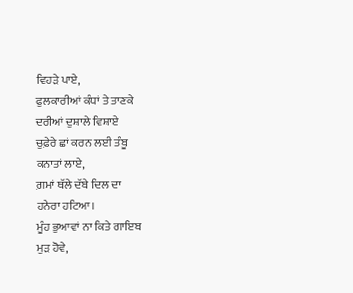ਵਿਹੜੇ ਪਾਏ,
ਫੁਲਕਾਰੀਆਂ ਕੰਧਾਂ ਤੇ ਤਾਣਕੇ
ਦਰੀਆਂ ਦੁਸ਼ਾਲੇ ਵਿਸ਼ਾਏ
ਚੁਫ਼ੇਰੇ ਛਾਂ ਕਰਨ ਲਈ ਤੰਬੂ
ਕਨਾਤਾਂ ਲਾਏ,
ਗ਼ਮਾਂ ਥੱਲੇ ਦੱਬੇ ਦਿਲ ਦਾ
ਹਨੇਰਾ ਹਟਿਆ।
ਮੂੰਹ ਭੁਆਵਾਂ ਨਾ ਕਿਤੇ ਗਾਇਬ
ਮੁੜ ਹੋਵੇ,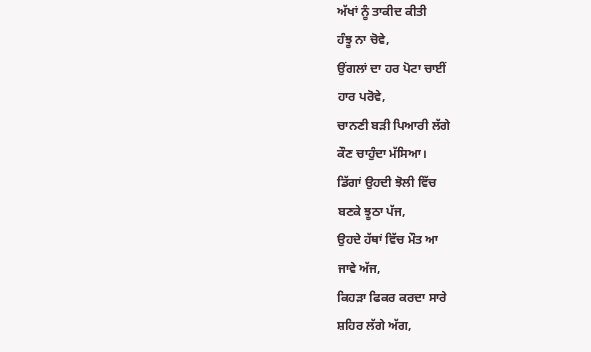ਅੱਖਾਂ ਨੂੰ ਤਾਕੀਦ ਕੀਤੀ
ਹੰਝੂ ਨਾ ਚੋਵੇ,
ਉਂਗਲਾਂ ਦਾ ਹਰ ਪੋਟਾ ਚਾਈਂ
ਹਾਰ ਪਰੋਵੇ,
ਚਾਨਣੀ ਬੜੀ ਪਿਆਰੀ ਲੱਗੇ
ਕੌਣ ਚਾਹੁੰਦਾ ਮੱਸਿਆ।
ਡਿੱਗਾਂ ਉਹਦੀ ਝੋਲੀ ਵਿੱਚ
ਬਣਕੇ ਝੂਠਾ ਪੱਜ,
ਉਹਦੇ ਹੱਥਾਂ ਵਿੱਚ ਮੌਤ ਆ
ਜਾਵੇ ਅੱਜ,
ਕਿਹੜਾ ਫਿਕਰ ਕਰਦਾ ਸਾਰੇ
ਸ਼ਹਿਰ ਲੱਗੇ ਅੱਗ,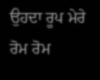ਉਹਦਾ ਰੂਪ ਮੇਰੇ ਰੋਮ ਰੋਮ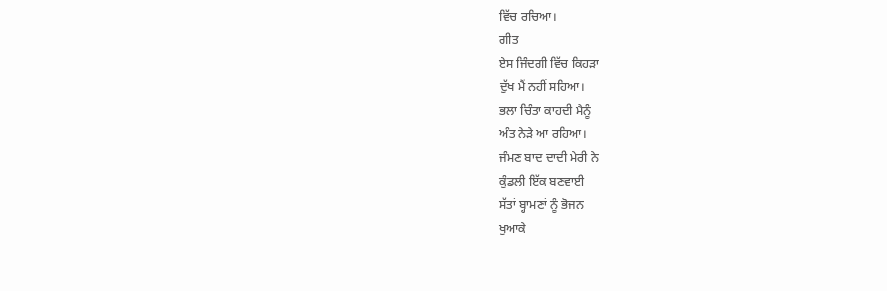ਵਿੱਚ ਰਚਿਆ।
ਗੀਤ
ਏਸ ਜਿੰਦਗੀ ਵਿੱਚ ਕਿਹੜਾ
ਦੁੱਖ ਮੈਂ ਨਹੀਂ ਸਹਿਆ।
ਭਲਾ ਚਿੰਤਾ ਕਾਹਦੀ ਮੈਨੂੰ
ਅੰਤ ਨੇੜੇ ਆ ਰਹਿਆ।
ਜੰਮਣ ਬਾਦ ਦਾਦੀ ਮੇਰੀ ਨੇ
ਕੁੰਡਲੀ ਇੱਕ ਬਣਵਾਈ
ਸੱਤਾਂ ਬ੍ਹਾਮਣਾਂ ਨੂੰ ਭੋਜਨ
ਖੁਆਕੇ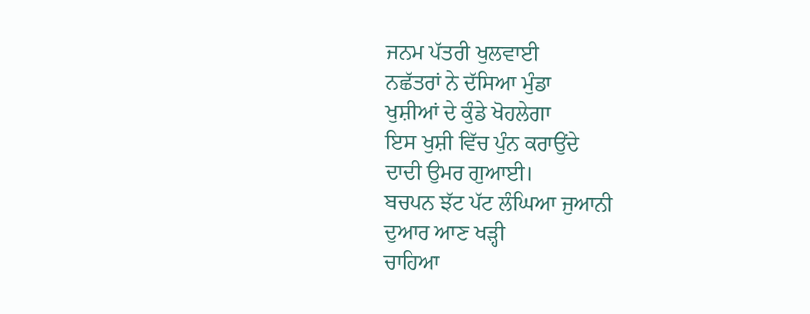ਜਨਮ ਪੱਤਰੀ ਖੁਲਵਾਈ
ਨਛੱਤਰਾਂ ਨੇ ਦੱਸਿਆ ਮੁੰਡਾ
ਖੁਸ਼ੀਆਂ ਦੇ ਕੁੰਡੇ ਖੋਹਲੇਗਾ
ਇਸ ਖੁਸ਼ੀ ਵਿੱਚ ਪੁੰਨ ਕਰਾਉਂਦੇ
ਦਾਦੀ ਉਮਰ ਗੁਆਈ।
ਬਚਪਨ ਝੱਟ ਪੱਟ ਲੰਘਿਆ ਜੁਆਨੀ
ਦੁਆਰ ਆਣ ਖੜ੍ਹੀ
ਚਾਹਿਆ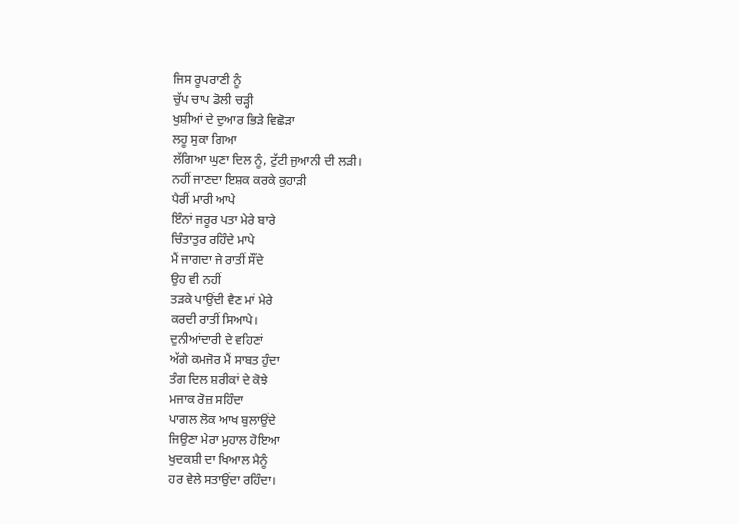ਜਿਸ ਰੂਪਰਾਣੀ ਨੂੰ
ਚੁੱਪ ਚਾਪ ਡੋਲੀ ਚੜ੍ਹੀ
ਖੁਸ਼ੀਆਂ ਦੇ ਦੁਆਰ ਭਿੜੇ ਵਿਛੋੜਾ
ਲਹੂ ਸੁਕਾ ਗਿਆ
ਲੱਗਿਆ ਘੁਣਾ ਦਿਲ ਨੂੰ, ਟੁੱਟੀ ਜੁਆਨੀ ਦੀ ਲੜੀ।
ਨਹੀਂ ਜਾਣਦਾ ਇਸ਼ਕ ਕਰਕੇ ਕੁਹਾੜੀ
ਪੈਰੀਂ ਮਾਰੀ ਆਪੇ
ਇੰਨਾਂ ਜਰੂਰ ਪਤਾ ਮੇਰੇ ਬਾਰੇ
ਚਿੰਤਾਤੁਰ ਰਹਿੰਦੇ ਮਾਪੇ
ਮੈਂ ਜਾਗਦਾ ਜੇ ਰਾਤੀਂ ਸੌਂਦੇ
ਉਹ ਵੀ ਨਹੀਂ
ਤੜਕੇ ਪਾਉਂਦੀ ਵੈਣ ਮਾਂ ਮੇਰੇ
ਕਰਦੀ ਰਾਤੀਂ ਸਿਆਪੇ।
ਦੁਨੀਆਂਦਾਰੀ ਦੇ ਵਹਿਣਾਂ
ਅੱਗੇ ਕਮਜੋਰ ਮੈਂ ਸਾਬਤ ਹੁੰਦਾ
ਤੰਗ ਦਿਲ ਸ਼ਰੀਕਾਂ ਦੇ ਕੋਝੇ
ਮਜਾਕ ਰੋਜ਼ ਸਹਿੰਦਾ
ਪਾਗਲ ਲੋਕ ਆਖ ਬੁਲਾਉਂਦੇ
ਜਿਉਣਾ ਮੇਰਾ ਮੁਹਾਲ ਹੋਇਆ
ਖੁਦਕਸ਼ੀ ਦਾ ਖਿਆਲ ਮੈਨੂੰ
ਹਰ ਵੇਲੇ ਸਤਾਉਂਦਾ ਰਹਿੰਦਾ।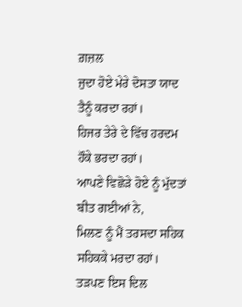ਗ਼ਜ਼ਲ
ਜੁਦਾ ਹੋਏ ਮੇਰੇ ਦੋਸਤਾ ਯਾਦ
ਤੈਨੂੰ ਕਰਦਾ ਰਹਾਂ।
ਹਿਜਰ ਤੇਰੇ ਦੇ ਵਿੱਚ ਹਰਦਮ
ਹੌਕੇ ਭਰਦਾ ਰਹਾਂ।
ਆਪਣੇ ਵਿਛੋੜੇ ਹੋਏ ਨੂੰ ਮੁੱਦਤਾਂ
ਬੀਤ ਗਈਆਂ ਨੇ,
ਮਿਲਣ ਨੂੰ ਮੈਂ ਤਰਸਦਾ ਸਹਿਕ
ਸਹਿਕਕੇ ਮਰਦਾ ਰਹਾਂ।
ਤੜਪਣ ਇਸ ਦਿਲ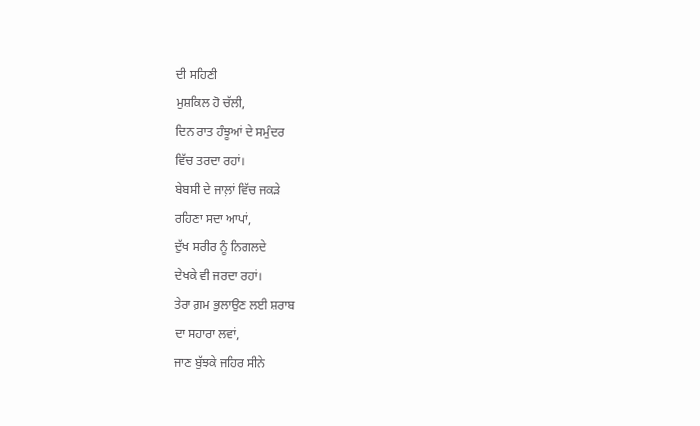ਦੀ ਸਹਿਣੀ
ਮੁਸ਼ਕਿਲ ਹੋ ਚੱਲੀ,
ਦਿਨ ਰਾਤ ਹੰਝੂਆਂ ਦੇ ਸਮੁੰਦਰ
ਵਿੱਚ ਤਰਦਾ ਰਹਾਂ।
ਬੇਬਸੀ ਦੇ ਜਾਲ਼ਾਂ ਵਿੱਚ ਜਕੜੇ
ਰਹਿਣਾ ਸਦਾ ਆਪਾਂ,
ਦੁੱਖ ਸਰੀਰ ਨੂੰ ਨਿਗਲਦੇ
ਦੇਖਕੇ ਵੀ ਜਰਦਾ ਰਹਾਂ।
ਤੇਰਾ ਗ਼ਮ ਭੁਲਾਉਣ ਲਈ ਸ਼ਰਾਬ
ਦਾ ਸਹਾਰਾ ਲਵਾਂ,
ਜਾਣ ਬੁੱਝਕੇ ਜਹਿਰ ਸੀਨੇ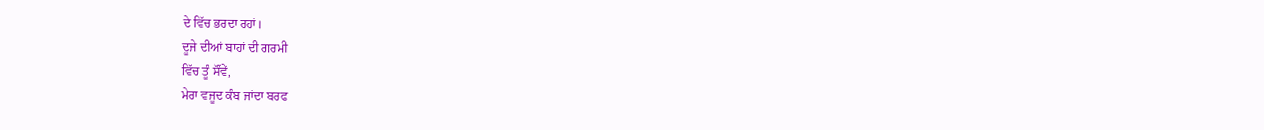ਦੇ ਵਿੱਚ ਭਰਦਾ ਰਹਾਂ।
ਦੂਜੇ ਦੀਆਂ ਬਾਹਾਂ ਦੀ ਗਰਮੀ
ਵਿੱਚ ਤੂੰ ਸੌਂਵੇਂ,
ਮੇਰਾ ਵਜੂਦ ਕੰਬ ਜਾਂਦਾ ਬਰਫ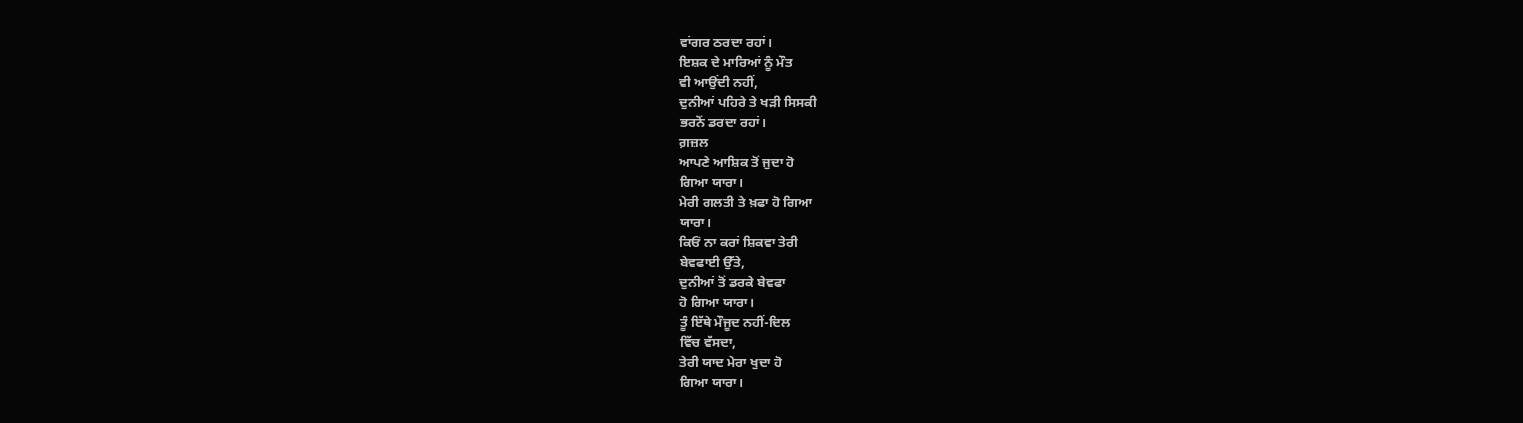ਵਾਂਗਰ ਠਰਦਾ ਰਹਾਂ।
ਇਸ਼ਕ ਦੇ ਮਾਰਿਆਂ ਨੂੰ ਮੌਤ
ਵੀ ਆਉਂਦੀ ਨਹੀਂ,
ਦੁਨੀਆਂ ਪਹਿਰੇ ਤੇ ਖੜੀ ਸਿਸਕੀ
ਭਰਨੋਂ ਡਰਦਾ ਰਹਾਂ।
ਗ਼ਜ਼ਲ
ਆਪਣੇ ਆਸ਼ਿਕ ਤੋਂ ਜੁਦਾ ਹੋ
ਗਿਆ ਯਾਰਾ।
ਮੇਰੀ ਗਲਤੀ ਤੇ ਖ਼ਫਾ ਹੋ ਗਿਆ
ਯਾਰਾ।
ਕਿਓਂ ਨਾ ਕਰਾਂ ਸ਼ਿਕਵਾ ਤੇਰੀ
ਬੇਵਫਾਈ ਉੱਤੇ,
ਦੁਨੀਆਂ ਤੋਂ ਡਰਕੇ ਬੇਵਫਾ
ਹੋ ਗਿਆ ਯਾਰਾ।
ਤੂੰ ਇੱਥੇ ਮੌਜੂਦ ਨਹੀਂ-ਦਿਲ
ਵਿੱਚ ਵੱਸਦਾ,
ਤੇਰੀ ਯਾਦ ਮੇਰਾ ਖੁਦਾ ਹੋ
ਗਿਆ ਯਾਰਾ।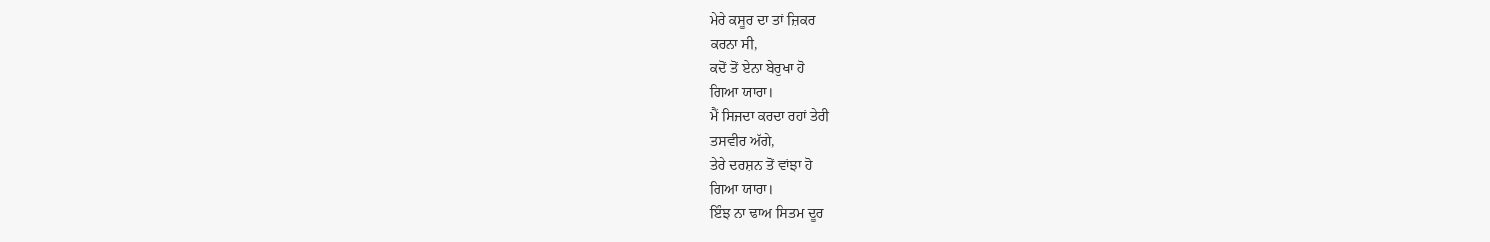ਮੇਰੇ ਕਸੂਰ ਦਾ ਤਾਂ ਜ਼ਿਕਰ
ਕਰਨਾ ਸੀ,
ਕਦੋਂ ਤੋਂ ਏਨਾ ਬੇਰੁਖਾ ਹੋ
ਗਿਆ ਯਾਰਾ।
ਮੈਂ ਸਿਜਦਾ ਕਰਦਾ ਰਹਾਂ ਤੇਰੀ
ਤਸਵੀਰ ਅੱਗੇ,
ਤੇਰੇ ਦਰਸ਼ਨ ਤੋਂ ਵਾਂਝਾ ਹੋ
ਗਿਆ ਯਾਰਾ।
ਇੰਝ ਨਾ ਢਾਅ ਸਿਤਮ ਦੂਰ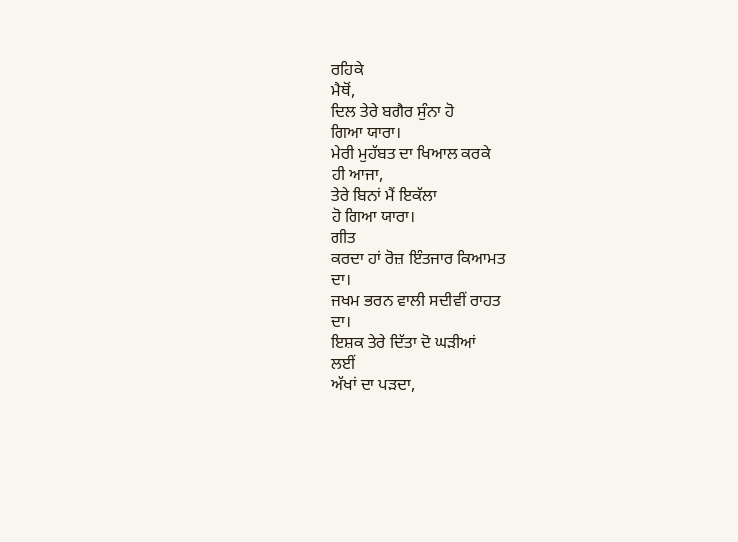ਰਹਿਕੇ
ਮੈਥੋਂ,
ਦਿਲ ਤੇਰੇ ਬਗੈਰ ਸੁੰਨਾ ਹੋ
ਗਿਆ ਯਾਰਾ।
ਮੇਰੀ ਮੁਹੱਬਤ ਦਾ ਖਿਆਲ ਕਰਕੇ
ਹੀ ਆਜਾ,
ਤੇਰੇ ਬਿਨਾਂ ਮੈਂ ਇਕੱਲਾ
ਹੋ ਗਿਆ ਯਾਰਾ।
ਗੀਤ
ਕਰਦਾ ਹਾਂ ਰੋਜ਼ ਇੰਤਜਾਰ ਕਿਆਮਤ
ਦਾ।
ਜਖਮ ਭਰਨ ਵਾਲੀ ਸਦੀਵੀਂ ਰਾਹਤ
ਦਾ।
ਇਸ਼ਕ ਤੇਰੇ ਦਿੱਤਾ ਦੋ ਘੜੀਆਂ
ਲਈਂ
ਅੱਖਾਂ ਦਾ ਪੜਦਾ,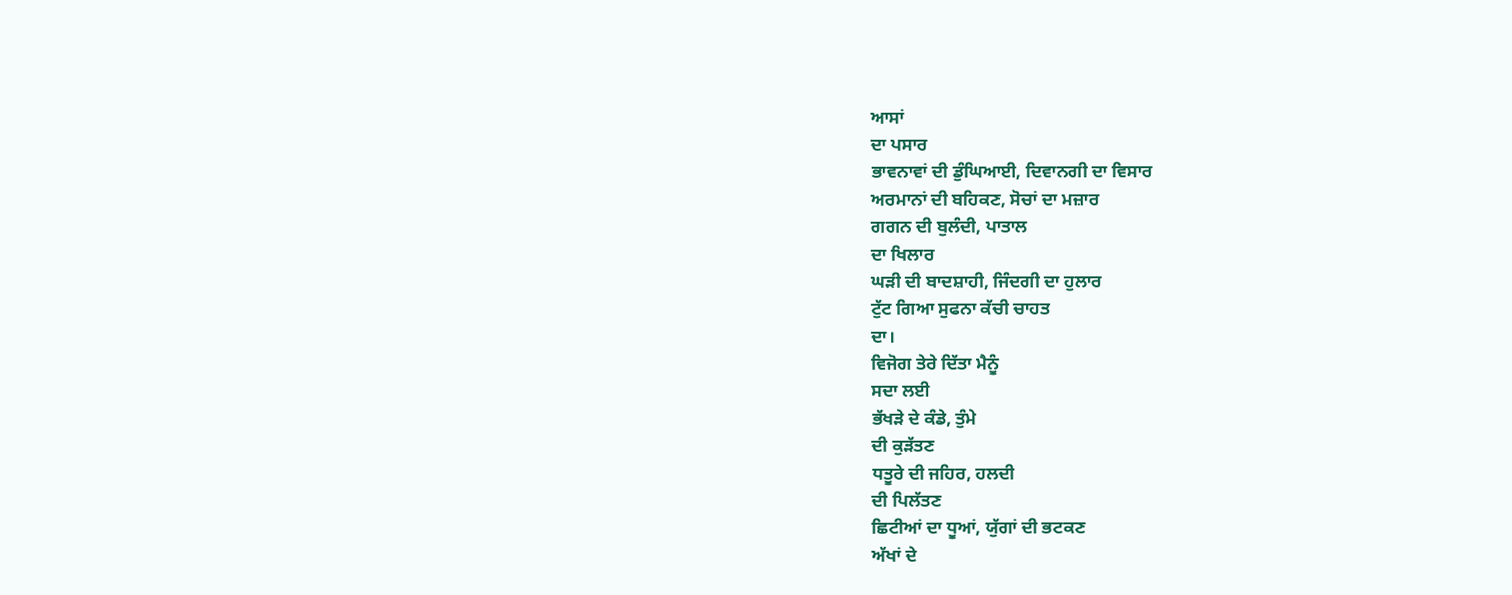ਆਸਾਂ
ਦਾ ਪਸਾਰ
ਭਾਵਨਾਵਾਂ ਦੀ ਡੁੰਘਿਆਈ, ਦਿਵਾਨਗੀ ਦਾ ਵਿਸਾਰ
ਅਰਮਾਨਾਂ ਦੀ ਬਹਿਕਣ, ਸੋਚਾਂ ਦਾ ਮਜ਼ਾਰ
ਗਗਨ ਦੀ ਬੁਲੰਦੀ, ਪਾਤਾਲ
ਦਾ ਖਿਲਾਰ
ਘੜੀ ਦੀ ਬਾਦਸ਼ਾਹੀ, ਜਿੰਦਗੀ ਦਾ ਹੁਲਾਰ
ਟੁੱਟ ਗਿਆ ਸੁਫਨਾ ਕੱਚੀ ਚਾਹਤ
ਦਾ।
ਵਿਜੋਗ ਤੇਰੇ ਦਿੱਤਾ ਮੈਨੂੰ
ਸਦਾ ਲਈ
ਭੱਖੜੇ ਦੇ ਕੰਡੇ, ਤੁੰਮੇ
ਦੀ ਕੁੜੱਤਣ
ਧਤੂਰੇ ਦੀ ਜਹਿਰ, ਹਲਦੀ
ਦੀ ਪਿਲੱਤਣ
ਛਿਟੀਆਂ ਦਾ ਧੂਆਂ, ਯੁੱਗਾਂ ਦੀ ਭਟਕਣ
ਅੱਖਾਂ ਦੇ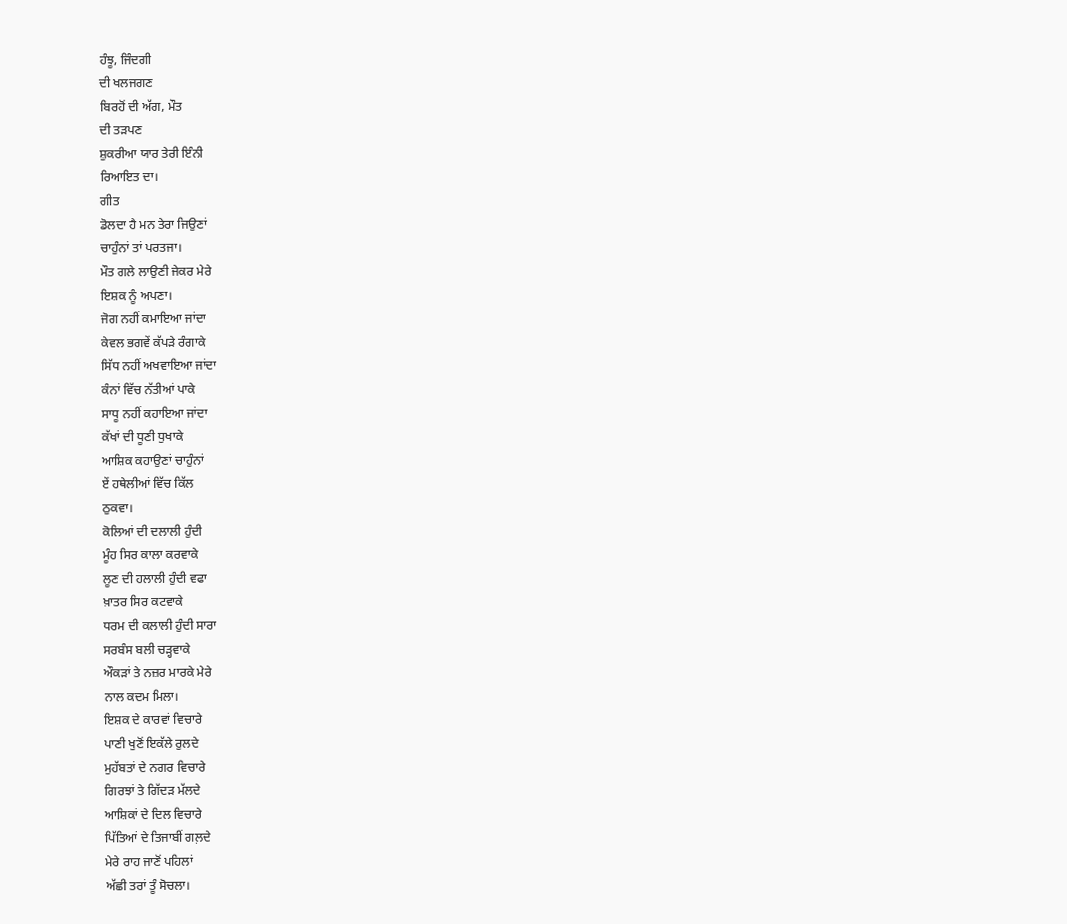ਹੰਝੂ, ਜਿੰਦਗੀ
ਦੀ ਖਲਜਗਣ
ਬਿਰਹੋਂ ਦੀ ਅੱਗ, ਮੌਤ
ਦੀ ਤੜਪਣ
ਸ਼ੁਕਰੀਆ ਯਾਰ ਤੇਰੀ ਇੰਨੀ
ਰਿਆਇਤ ਦਾ।
ਗੀਤ
ਡੋਲਦਾ ਹੈ ਮਨ ਤੇਰਾ ਜਿਉਣਾਂ
ਚਾਹੁੰਨਾਂ ਤਾਂ ਪਰਤਜਾ।
ਮੌਤ ਗਲੇ ਲਾਉਣੀ ਜੇਕਰ ਮੇਰੇ
ਇਸ਼ਕ ਨੂੰ ਅਪਣਾ।
ਜੋਗ ਨਹੀਂ ਕਮਾਇਆ ਜਾਂਦਾ
ਕੇਵਲ ਭਗਵੇਂ ਕੱਪੜੇ ਰੰਗਾਕੇ
ਸਿੱਧ ਨਹੀਂ ਅਖਵਾਇਆ ਜਾਂਦਾ
ਕੰਨਾਂ ਵਿੱਚ ਨੱਤੀਆਂ ਪਾਕੇ
ਸਾਧੂ ਨਹੀਂ ਕਹਾਇਆ ਜਾਂਦਾ
ਕੱਖਾਂ ਦੀ ਧੂਣੀ ਧੁਖਾਕੇ
ਆਸ਼ਿਕ ਕਹਾਉਣਾਂ ਚਾਹੁੰਨਾਂ
ਏਂ ਹਥੇਲੀਆਂ ਵਿੱਚ ਕਿੱਲ
ਠੁਕਵਾ।
ਕੋਲਿਆਂ ਦੀ ਦਲਾਲੀ ਹੁੰਦੀ
ਮੂੰਹ ਸਿਰ ਕਾਲਾ ਕਰਵਾਕੇ
ਲੂਣ ਦੀ ਹਲਾਲੀ ਹੁੰਦੀ ਵਫਾ
ਖ਼ਾਤਰ ਸਿਰ ਕਟਵਾਕੇ
ਧਰਮ ਦੀ ਕਲਾਲੀ ਹੁੰਦੀ ਸਾਰਾ
ਸਰਬੰਸ ਬਲੀ ਚੜ੍ਹਵਾਕੇ
ਔਕੜਾਂ ਤੇ ਨਜ਼ਰ ਮਾਰਕੇ ਮੇਰੇ
ਨਾਲ ਕਦਮ ਮਿਲਾ।
ਇਸ਼ਕ ਦੇ ਕਾਰਵਾਂ ਵਿਚਾਰੇ
ਪਾਣੀ ਖੁਣੋਂ ਇਕੱਲੇ ਰੁਲਦੇ
ਮੁਹੱਬਤਾਂ ਦੇ ਨਗਰ ਵਿਚਾਰੇ
ਗਿਰਝਾਂ ਤੇ ਗਿੱਦੜ ਮੱਲਦੇ
ਆਸ਼ਿਕਾਂ ਦੇ ਦਿਲ ਵਿਚਾਰੇ
ਪਿੱਤਿਆਂ ਦੇ ਤਿਜਾਬੀਂ ਗਲ਼ਦੇ
ਮੇਰੇ ਰਾਹ ਜਾਣੋਂ ਪਹਿਲਾਂ
ਅੱਛੀ ਤਰਾਂ ਤੂੰ ਸੋਚਲਾ।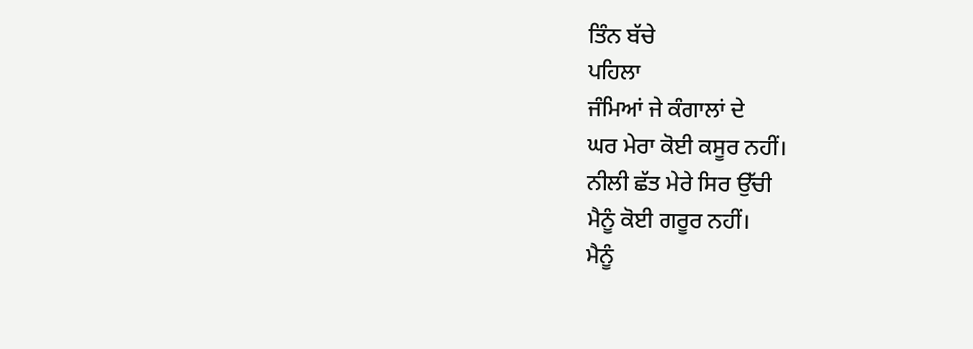ਤਿੰਨ ਬੱਚੇ
ਪਹਿਲਾ
ਜੰਮਿਆਂ ਜੇ ਕੰਗਾਲਾਂ ਦੇ
ਘਰ ਮੇਰਾ ਕੋਈ ਕਸੂਰ ਨਹੀਂ।
ਨੀਲੀ ਛੱਤ ਮੇਰੇ ਸਿਰ ਉੱਚੀ
ਮੈਨੂੰ ਕੋਈ ਗਰੂਰ ਨਹੀਂ।
ਮੈਨੂੰ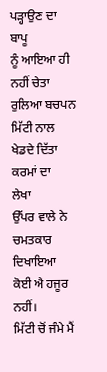ਪੜ੍ਹਾਉਣ ਦਾ ਬਾਪੂ
ਨੂੰ ਆਇਆ ਹੀ ਨਹੀਂ ਚੇਤਾ
ਰੁਲਿਆ ਬਚਪਨ ਮਿੱਟੀ ਨਾਲ
ਖੇਡਦੇ ਦਿੱਤਾ ਕਰਮਾਂ ਦਾ
ਲੇਖਾ
ਉੱਪਰ ਵਾਲੇ ਨੇ ਚਮਤਕਾਰ ਦਿਖਾਇਆ
ਕੋਈ ਐ ਹਜੂਰ ਨਹੀਂ।
ਮਿੱਟੀ ਚੋਂ ਜੰਮੇ ਮੈਂ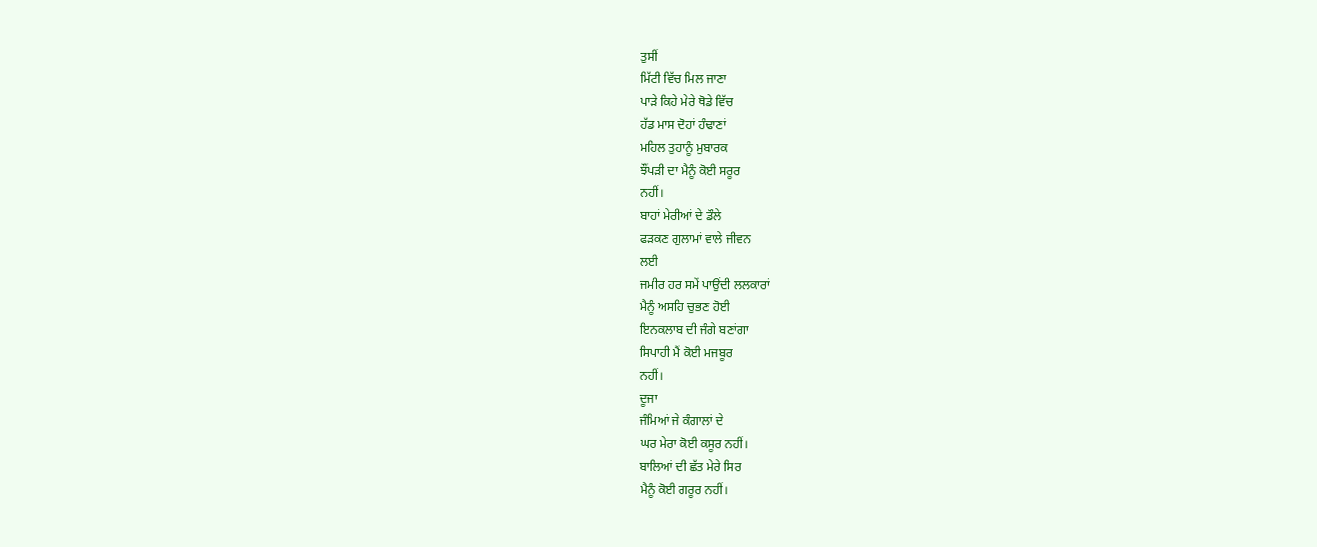ਤੁਸੀਂ
ਮਿੱਟੀ ਵਿੱਚ ਮਿਲ ਜਾਣਾ
ਪਾੜੇ ਕਿਹੇ ਮੇਰੇ ਥੋਡੇ ਵਿੱਚ
ਹੱਡ ਮਾਸ ਦੋਹਾਂ ਹੰਢਾਣਾਂ
ਮਹਿਲ ਤੁਹਾਨੂੰ ਮੁਬਾਰਕ
ਝੌਂਪੜੀ ਦਾ ਮੈਨੂੰ ਕੋਈ ਸਰੂਰ
ਨਹੀਂ।
ਬਾਹਾਂ ਮੇਰੀਆਂ ਦੇ ਡੌਲੇ
ਫੜਕਣ ਗੁਲਾਮਾਂ ਵਾਲੇ ਜੀਵਨ
ਲਈ
ਜਮੀਰ ਹਰ ਸਮੇਂ ਪਾਉਂਦੀ ਲਲਕਾਰਾਂ
ਮੈਨੂੰ ਅਸਹਿ ਚੁਭਣ ਹੋਈ
ਇਨਕਲਾਬ ਦੀ ਜੰਗੇ ਬਣਾਂਗਾ
ਸਿਪਾਹੀ ਮੈਂ ਕੋਈ ਮਜਬੂਰ
ਨਹੀਂ।
ਦੂਜਾ
ਜੰਮਿਆਂ ਜੇ ਕੰਗਾਲਾਂ ਦੇ
ਘਰ ਮੇਰਾ ਕੋਈ ਕਸੂਰ ਨਹੀਂ।
ਬਾਲਿਆਂ ਦੀ ਛੱਤ ਮੇਰੇ ਸਿਰ
ਮੈਨੂੰ ਕੋਈ ਗਰੂਰ ਨਹੀਂ।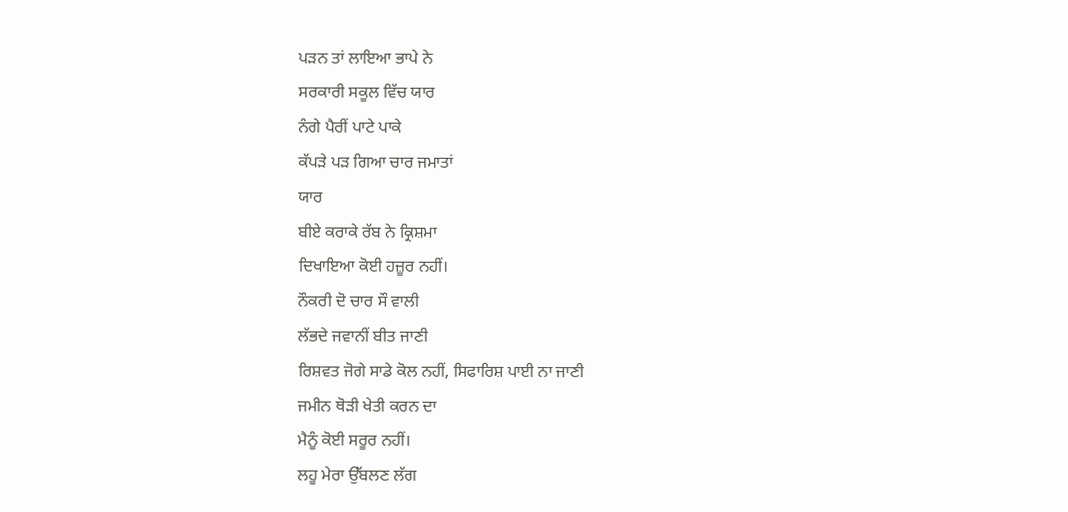ਪੜਨ ਤਾਂ ਲਾਇਆ ਭਾਪੇ ਨੇ
ਸਰਕਾਰੀ ਸਕੂਲ ਵਿੱਚ ਯਾਰ
ਨੰਗੇ ਪੈਰੀਂ ਪਾਟੇ ਪਾਕੇ
ਕੱਪੜੇ ਪੜ ਗਿਆ ਚਾਰ ਜਮਾਤਾਂ
ਯਾਰ
ਬੀਏ ਕਰਾਕੇ ਰੱਬ ਨੇ ਕ੍ਰਿਸ਼ਮਾ
ਦਿਖਾਇਆ ਕੋਈ ਹਜ਼ੂਰ ਨਹੀਂ।
ਨੌਕਰੀ ਦੋ ਚਾਰ ਸੌ ਵਾਲੀ
ਲੱਭਦੇ ਜਵਾਨੀਂ ਬੀਤ ਜਾਣੀ
ਰਿਸ਼ਵਤ ਜੋਗੇ ਸਾਡੇ ਕੋਲ ਨਹੀਂ, ਸਿਫਾਰਿਸ਼ ਪਾਈ ਨਾ ਜਾਣੀ
ਜਮੀਨ ਥੋੜੀ ਖੇਤੀ ਕਰਨ ਦਾ
ਮੈਨੂੰ ਕੋਈ ਸਰੂਰ ਨਹੀਂ।
ਲਹੂ ਮੇਰਾ ਉੱਬਲਣ ਲੱਗ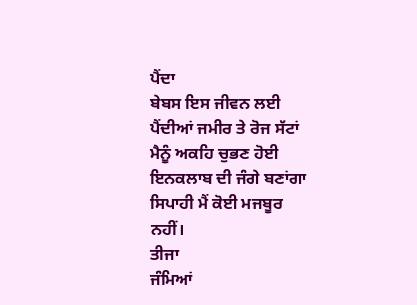ਪੈਂਦਾ
ਬੇਬਸ ਇਸ ਜੀਵਨ ਲਈ
ਪੈਂਦੀਆਂ ਜਮੀਰ ਤੇ ਰੋਜ ਸੱਟਾਂ
ਮੈਨੂੰ ਅਕਹਿ ਚੁਭਣ ਹੋਈ
ਇਨਕਲਾਬ ਦੀ ਜੰਗੇ ਬਣਾਂਗਾ
ਸਿਪਾਹੀ ਮੈਂ ਕੋਈ ਮਜਬੂਰ
ਨਹੀਂ।
ਤੀਜਾ
ਜੰਮਿਆਂ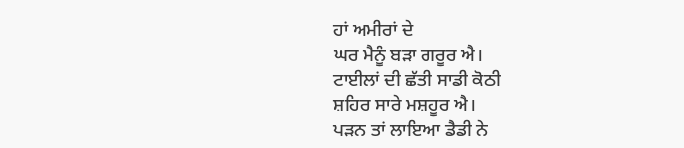ਹਾਂ ਅਮੀਰਾਂ ਦੇ
ਘਰ ਮੈਨੂੰ ਬੜਾ ਗਰੂਰ ਐ।
ਟਾਈਲਾਂ ਦੀ ਛੱਤੀ ਸਾਡੀ ਕੋਠੀ
ਸ਼ਹਿਰ ਸਾਰੇ ਮਸ਼ਹੂਰ ਐ।
ਪੜਨ ਤਾਂ ਲਾਇਆ ਡੈਡੀ ਨੇ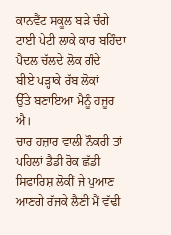ਕਾਨਵੈਂਟ ਸਕੂਲ ਬੜੇ ਚੰਗੇ
ਟਾਈ ਪੇਟੀ ਲਾਕੇ ਕਾਰ ਬਹਿੰਦਾ
ਪੈਦਲ ਚੱਲਦੇ ਲੋਕ ਗੰਦੇ
ਬੀਏ ਪੜ੍ਹਾਕੇ ਰੱਬ ਲੋਕਾਂ
ਉੱਤੇ ਬਣਾਇਆ ਮੈਨੂੰ ਹਜੂਰ
ਐ।
ਚਾਰ ਹਜ਼ਾਰ ਵਾਲੀ ਨੌਕਰੀ ਤਾਂ
ਪਹਿਲਾਂ ਡੈਡੀ ਰੋਕ ਛੱਡੀ
ਸਿਫਾਰਿਸ਼ ਲੋਕੀਂ ਜੇ ਪੁਆਣ
ਆਣਗੇ ਰੱਜਕੇ ਲੈਣੀ ਮੈਂ ਵੱਢੀ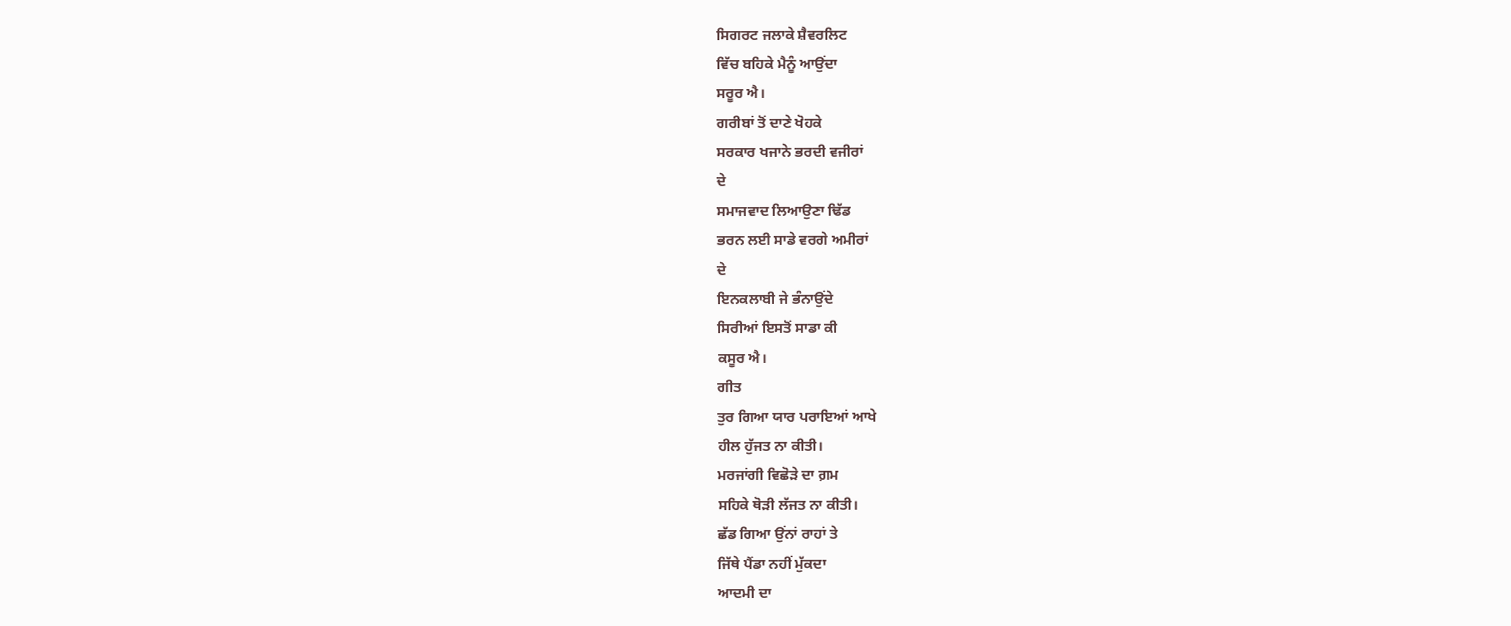ਸਿਗਰਟ ਜਲਾਕੇ ਸ਼ੈਵਰਲਿਟ
ਵਿੱਚ ਬਹਿਕੇ ਮੈਨੂੰ ਆਉਂਦਾ
ਸਰੂਰ ਐ।
ਗਰੀਬਾਂ ਤੋਂ ਦਾਣੇ ਖੋਹਕੇ
ਸਰਕਾਰ ਖਜਾਨੇ ਭਰਦੀ ਵਜੀਰਾਂ
ਦੇ
ਸਮਾਜਵਾਦ ਲਿਆਉਣਾ ਢਿੱਡ
ਭਰਨ ਲਈ ਸਾਡੇ ਵਰਗੇ ਅਮੀਰਾਂ
ਦੇ
ਇਨਕਲਾਬੀ ਜੇ ਭੰਨਾਉਂਦੇ
ਸਿਰੀਆਂ ਇਸਤੋਂ ਸਾਡਾ ਕੀ
ਕਸੂਰ ਐ।
ਗੀਤ
ਤੁਰ ਗਿਆ ਯਾਰ ਪਰਾਇਆਂ ਆਖੇ
ਹੀਲ ਹੁੱਜਤ ਨਾ ਕੀਤੀ।
ਮਰਜਾਂਗੀ ਵਿਛੋੜੇ ਦਾ ਗ਼ਮ
ਸਹਿਕੇ ਥੋੜੀ ਲੱਜਤ ਨਾ ਕੀਤੀ।
ਛੱਡ ਗਿਆ ਉਂਨਾਂ ਰਾਹਾਂ ਤੇ
ਜਿੱਥੇ ਪੈਂਡਾ ਨਹੀਂ ਮੁੱਕਦਾ
ਆਦਮੀ ਦਾ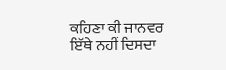ਕਹਿਣਾ ਕੀ ਜਾਨਵਰ
ਇੱਥੇ ਨਹੀਂ ਦਿਸਦਾ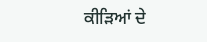ਕੀੜਿਆਂ ਦੇ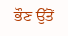ਭੌਣ ਉੱਤੋਂ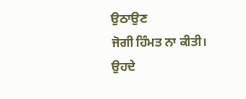ਉਠਾਉਣ
ਜੋਗੀ ਹਿੰਮਤ ਨਾ ਕੀਤੀ।
ਉਹਦੇ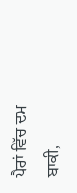ਪੈਰਾਂ ਵਿੱਚ ਦਮ ਬਾਕੀ,